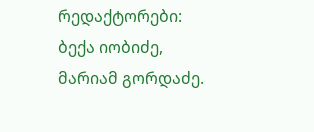რედაქტორები: ბექა იობიძე, მარიამ გორდაძე.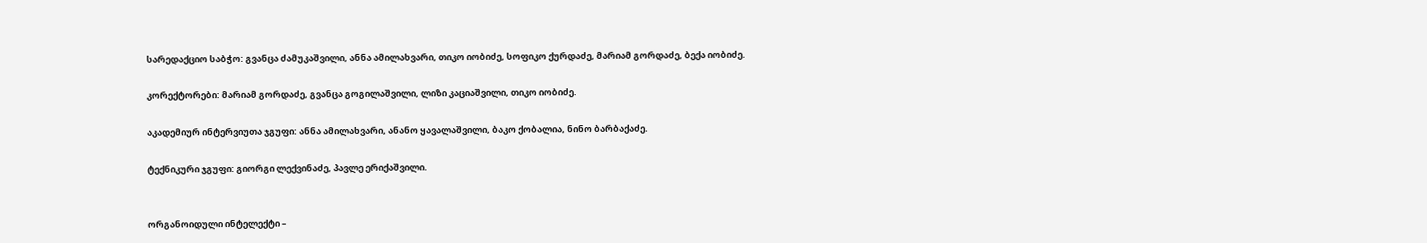სარედაქციო საბჭო: გვანცა ძამუკაშვილი, ანნა ამილახვარი, თიკო იობიძე, სოფიკო ქურდაძე, მარიამ გორდაძე, ბექა იობიძე.

კორექტორები: მარიამ გორდაძე, გვანცა გოგილაშვილი, ლიზი კაციაშვილი, თიკო იობიძე.

აკადემიურ ინტერვიუთა ჯგუფი: ანნა ამილახვარი, ანანო ყავალაშვილი, ბაკო ქობალია, ნინო ბარბაქაძე.

ტექნიკური ჯგუფი: გიორგი ლექვინაძე, პავლე ერიქაშვილი.


ორგანოიდული ინტელექტი –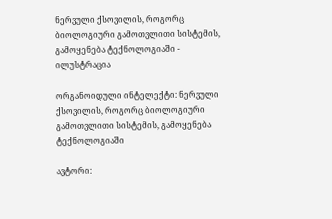ნერვული ქსოვილის, როგორც ბიოლოგიური გამოთვლითი სისტემის, გამოყენება ტექნოლოგიაში - ილუსტრაცია

ორგანოიდული ინტელექტი: ნერვული ქსოვილის, როგორც ბიოლოგიური გამოთვლითი სისტემის, გამოყენება ტექნოლოგიაში

ავტორი: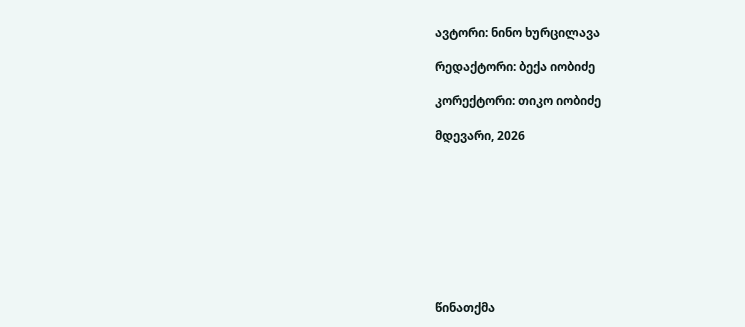ავტორი: ნინო ხურცილავა

რედაქტორი: ბექა იობიძე

კორექტორი: თიკო იობიძე

მდევარი, 2026









წინათქმა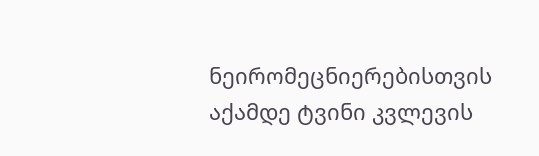ნეირომეცნიერებისთვის აქამდე ტვინი კვლევის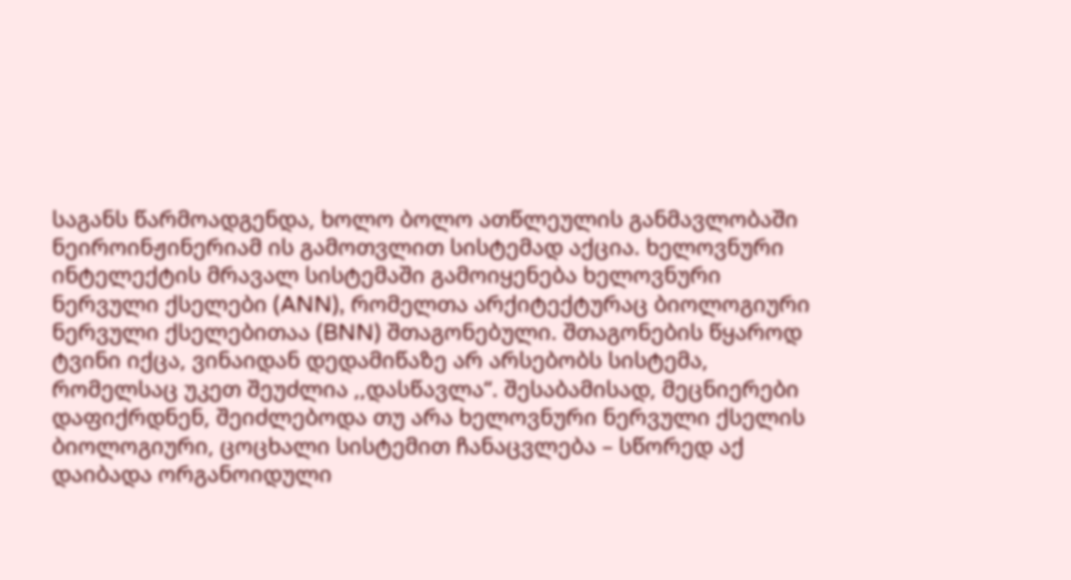საგანს წარმოადგენდა, ხოლო ბოლო ათწლეულის განმავლობაში ნეიროინჟინერიამ ის გამოთვლით სისტემად აქცია. ხელოვნური ინტელექტის მრავალ სისტემაში გამოიყენება ხელოვნური ნერვული ქსელები (ANN), რომელთა არქიტექტურაც ბიოლოგიური ნერვული ქსელებითაა (BNN) შთაგონებული. შთაგონების წყაროდ ტვინი იქცა, ვინაიდან დედამიწაზე არ არსებობს სისტემა, რომელსაც უკეთ შეუძლია ,,დასწავლა“. შესაბამისად, მეცნიერები დაფიქრდნენ, შეიძლებოდა თუ არა ხელოვნური ნერვული ქსელის ბიოლოგიური, ცოცხალი სისტემით ჩანაცვლება – სწორედ აქ დაიბადა ორგანოიდული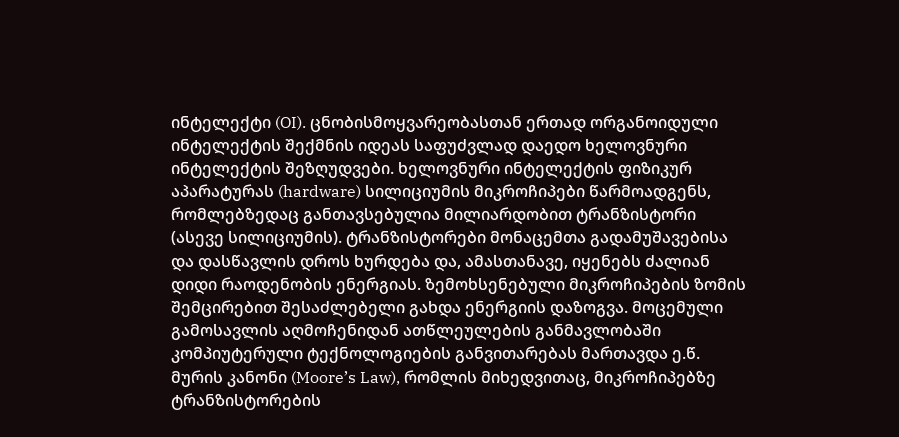ინტელექტი (OI). ცნობისმოყვარეობასთან ერთად ორგანოიდული ინტელექტის შექმნის იდეას საფუძვლად დაედო ხელოვნური ინტელექტის შეზღუდვები. ხელოვნური ინტელექტის ფიზიკურ აპარატურას (hardware) სილიციუმის მიკროჩიპები წარმოადგენს, რომლებზედაც განთავსებულია მილიარდობით ტრანზისტორი (ასევე სილიციუმის). ტრანზისტორები მონაცემთა გადამუშავებისა და დასწავლის დროს ხურდება და, ამასთანავე, იყენებს ძალიან დიდი რაოდენობის ენერგიას. ზემოხსენებული მიკროჩიპების ზომის შემცირებით შესაძლებელი გახდა ენერგიის დაზოგვა. მოცემული გამოსავლის აღმოჩენიდან ათწლეულების განმავლობაში კომპიუტერული ტექნოლოგიების განვითარებას მართავდა ე.წ. მურის კანონი (Moore’s Law), რომლის მიხედვითაც, მიკროჩიპებზე ტრანზისტორების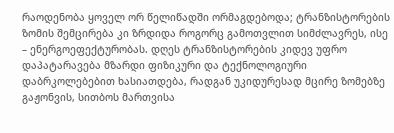რაოდენობა ყოველ ორ წელიწადში ორმაგდებოდა; ტრანზისტორების ზომის შემცირება კი ზრდიდა როგორც გამოთვლით სიმძლავრეს, ისე – ენერგოეფექტურობას. დღეს ტრანზისტორების კიდევ უფრო დაპატარავება მზარდი ფიზიკური და ტექნოლოგიური დაბრკოლებებით ხასიათდება, რადგან უკიდურესად მცირე ზომებზე გაჟონვის, სითბოს მართვისა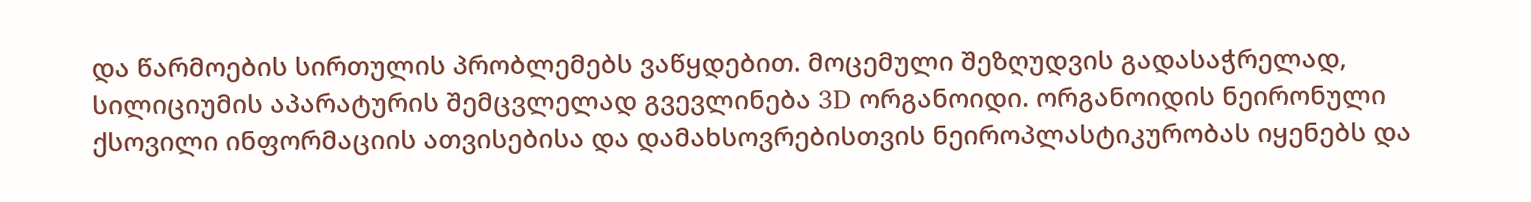და წარმოების სირთულის პრობლემებს ვაწყდებით. მოცემული შეზღუდვის გადასაჭრელად, სილიციუმის აპარატურის შემცვლელად გვევლინება 3D ორგანოიდი. ორგანოიდის ნეირონული ქსოვილი ინფორმაციის ათვისებისა და დამახსოვრებისთვის ნეიროპლასტიკურობას იყენებს და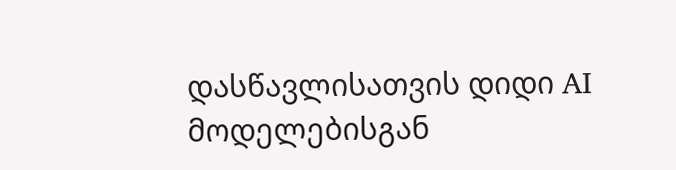დასწავლისათვის დიდი AI მოდელებისგან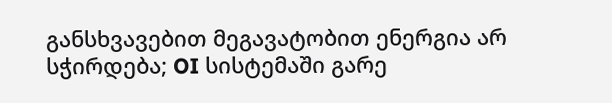განსხვავებით მეგავატობით ენერგია არ სჭირდება; OI სისტემაში გარე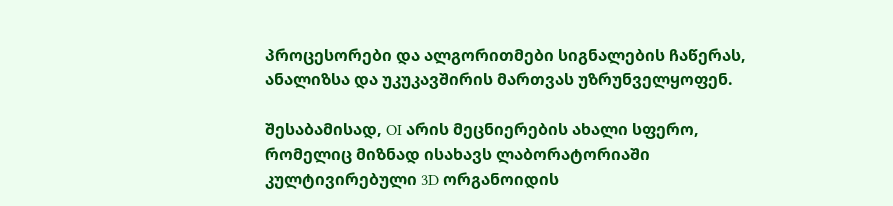პროცესორები და ალგორითმები სიგნალების ჩაწერას, ანალიზსა და უკუკავშირის მართვას უზრუნველყოფენ.

შესაბამისად, OI არის მეცნიერების ახალი სფერო, რომელიც მიზნად ისახავს ლაბორატორიაში კულტივირებული 3D ორგანოიდის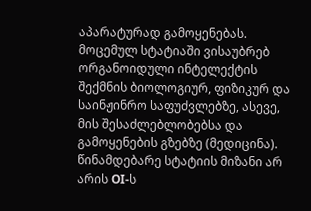აპარატურად გამოყენებას. მოცემულ სტატიაში ვისაუბრებ ორგანოიდული ინტელექტის შექმნის ბიოლოგიურ, ფიზიკურ და საინჟინრო საფუძვლებზე, ასევე, მის შესაძლებლობებსა და გამოყენების გზებზე (მედიცინა). წინამდებარე სტატიის მიზანი არ არის OI-ს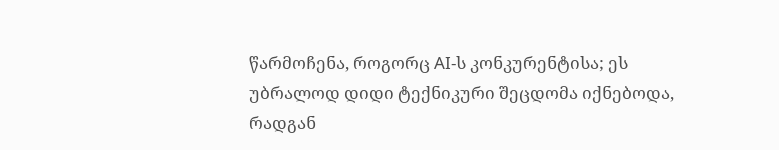წარმოჩენა, როგორც AI-ს კონკურენტისა; ეს უბრალოდ დიდი ტექნიკური შეცდომა იქნებოდა, რადგან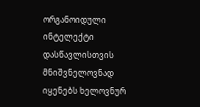ორგანოიდული ინტელექტი დასწავლისთვის მნიშვნელოვნად იყენებს ხელოვნურ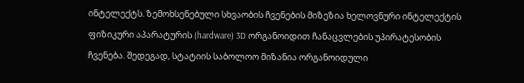ინტელექტს. ზემოხსენებული სხვაობის ჩვენების მიზეზია ხელოვნური ინტელექტის ფიზიკური აპარატურის (hardware) 3D ორგანოიდით ჩანაცვლების უპირატესობის ჩვენება. შედეგად, სტატიის საბოლოო მიზანია ორგანოიდული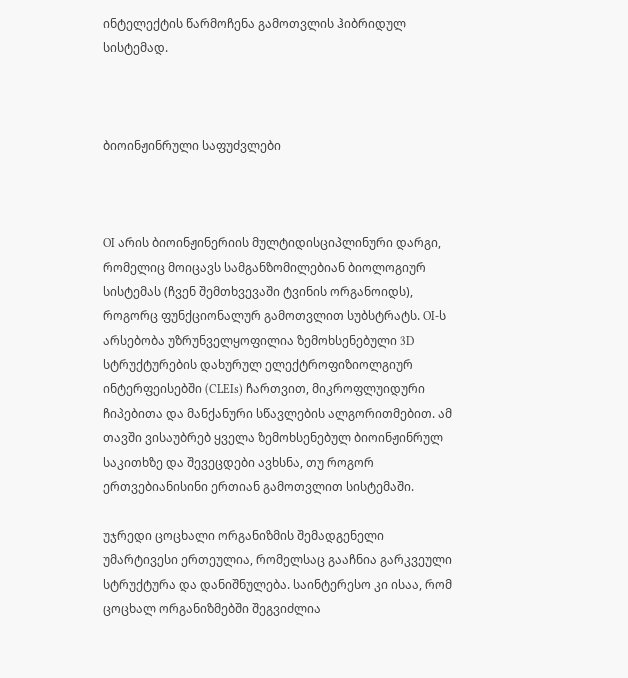ინტელექტის წარმოჩენა გამოთვლის ჰიბრიდულ სისტემად.



ბიოინჟინრული საფუძვლები



OI არის ბიოინჟინერიის მულტიდისციპლინური დარგი, რომელიც მოიცავს სამგანზომილებიან ბიოლოგიურ სისტემას (ჩვენ შემთხვევაში ტვინის ორგანოიდს), როგორც ფუნქციონალურ გამოთვლით სუბსტრატს. OI-ს არსებობა უზრუნველყოფილია ზემოხსენებული 3D სტრუქტურების დახურულ ელექტროფიზიოლგიურ ინტერფეისებში (CLEIs) ჩართვით, მიკროფლუიდური ჩიპებითა და მანქანური სწავლების ალგორითმებით. ამ თავში ვისაუბრებ ყველა ზემოხსენებულ ბიოინჟინრულ საკითხზე და შევეცდები ავხსნა, თუ როგორ ერთვებიანისინი ერთიან გამოთვლით სისტემაში.

უჯრედი ცოცხალი ორგანიზმის შემადგენელი უმარტივესი ერთეულია, რომელსაც გააჩნია გარკვეული სტრუქტურა და დანიშნულება. საინტერესო კი ისაა, რომ ცოცხალ ორგანიზმებში შეგვიძლია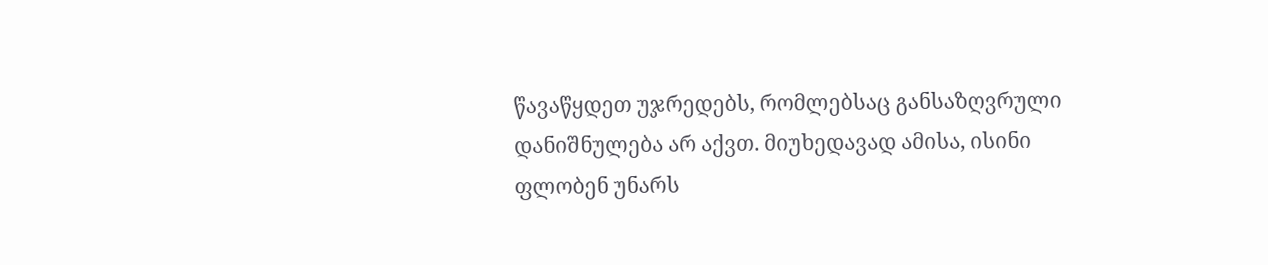წავაწყდეთ უჯრედებს, რომლებსაც განსაზღვრული დანიშნულება არ აქვთ. მიუხედავად ამისა, ისინი ფლობენ უნარს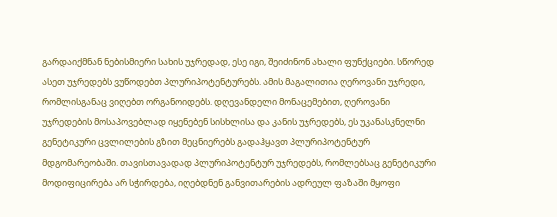გარდაიქმნან ნებისმიერი სახის უჯრედად, ესე იგი, შეიძინონ ახალი ფუნქციები. სწორედ ასეთ უჯრედებს ვუწოდებთ პლურიპოტენტურებს. ამის მაგალითია ღეროვანი უჯრედი, რომლისგანაც ვიღებთ ორგანოიდებს. დღევანდელი მონაცემებით, ღეროვანი უჯრედების მოსაპოვებლად იყენებენ სისხლისა და კანის უჯრედებს, ეს უკანასკნელნი გენეტიკური ცვლილების გზით მეცნიერებს გადაჰყავთ პლურიპოტენტურ მდგომარეობაში. თავისთავადად პლურიპოტენტურ უჯრედებს, რომლებსაც გენეტიკური მოდიფიცირება არ სჭირდება, იღებდნენ განვითარების ადრეულ ფაზაში მყოფი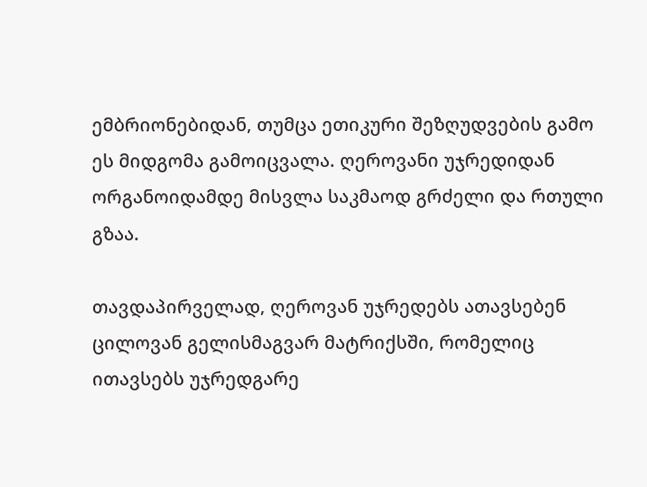ემბრიონებიდან, თუმცა ეთიკური შეზღუდვების გამო ეს მიდგომა გამოიცვალა. ღეროვანი უჯრედიდან ორგანოიდამდე მისვლა საკმაოდ გრძელი და რთული გზაა.

თავდაპირველად, ღეროვან უჯრედებს ათავსებენ ცილოვან გელისმაგვარ მატრიქსში, რომელიც ითავსებს უჯრედგარე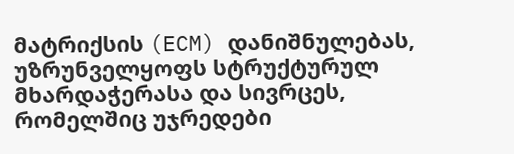მატრიქსის (ECM) დანიშნულებას, უზრუნველყოფს სტრუქტურულ მხარდაჭერასა და სივრცეს, რომელშიც უჯრედები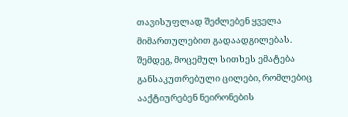თავისუფლად შეძლებენ ყველა მიმართულებით გადაადგილებას. შემდეგ, მოცემულ სითხეს ემატება განსაკუთრებული ცილები, რომლებიც ააქტიურებენ ნეირონების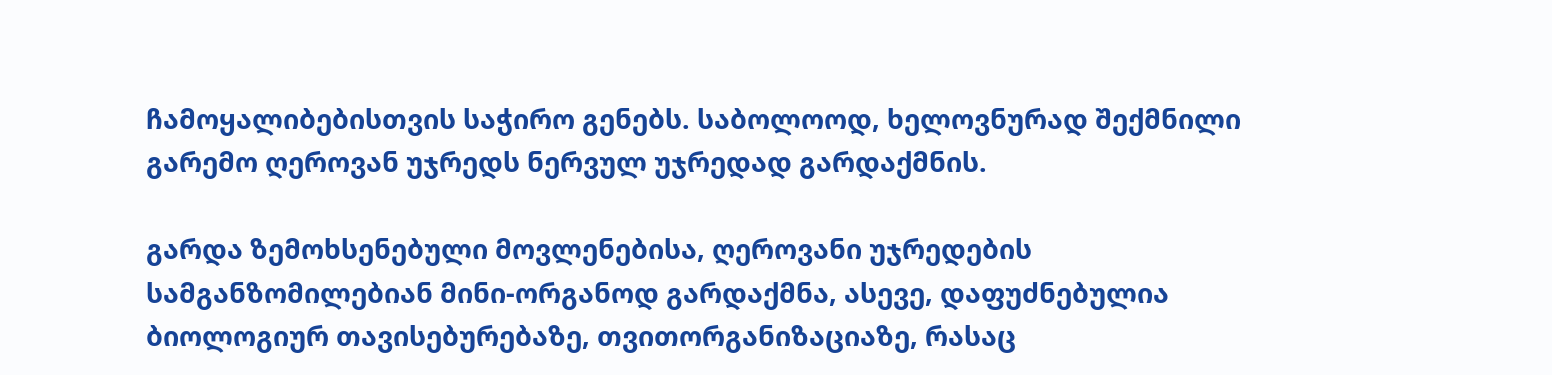ჩამოყალიბებისთვის საჭირო გენებს. საბოლოოდ, ხელოვნურად შექმნილი გარემო ღეროვან უჯრედს ნერვულ უჯრედად გარდაქმნის.

გარდა ზემოხსენებული მოვლენებისა, ღეროვანი უჯრედების სამგანზომილებიან მინი-ორგანოდ გარდაქმნა, ასევე, დაფუძნებულია ბიოლოგიურ თავისებურებაზე, თვითორგანიზაციაზე, რასაც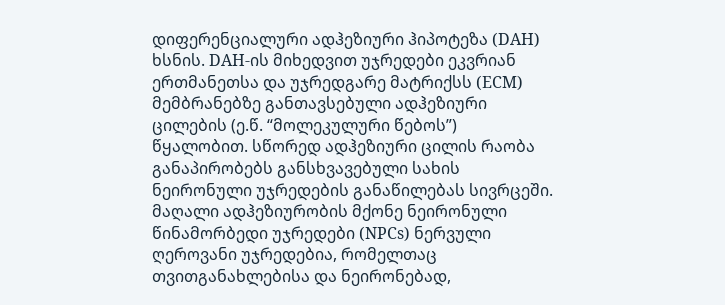დიფერენციალური ადჰეზიური ჰიპოტეზა (DAH) ხსნის. DAH-ის მიხედვით უჯრედები ეკვრიან ერთმანეთსა და უჯრედგარე მატრიქსს (ECM) მემბრანებზე განთავსებული ადჰეზიური ცილების (ე.წ. “მოლეკულური წებოს”) წყალობით. სწორედ ადჰეზიური ცილის რაობა განაპირობებს განსხვავებული სახის ნეირონული უჯრედების განაწილებას სივრცეში. მაღალი ადჰეზიურობის მქონე ნეირონული წინამორბედი უჯრედები (NPCs) ნერვული ღეროვანი უჯრედებია, რომელთაც თვითგანახლებისა და ნეირონებად,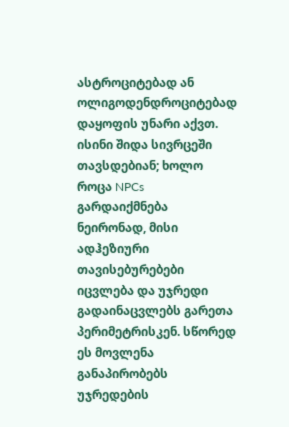ასტროციტებად ან ოლიგოდენდროციტებად დაყოფის უნარი აქვთ. ისინი შიდა სივრცეში თავსდებიან; ხოლო როცა NPCs გარდაიქმნება ნეირონად, მისი ადჰეზიური თავისებურებები იცვლება და უჯრედი გადაინაცვლებს გარეთა პერიმეტრისკენ. სწორედ ეს მოვლენა განაპირობებს უჯრედების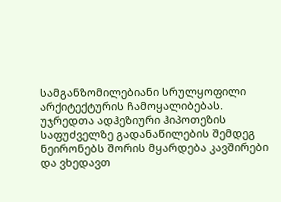სამგანზომილებიანი სრულყოფილი არქიტექტურის ჩამოყალიბებას. უჯრედთა ადჰეზიური ჰიპოთეზის საფუძველზე გადანაწილების შემდეგ ნეირონებს შორის მყარდება კავშირები და ვხედავთ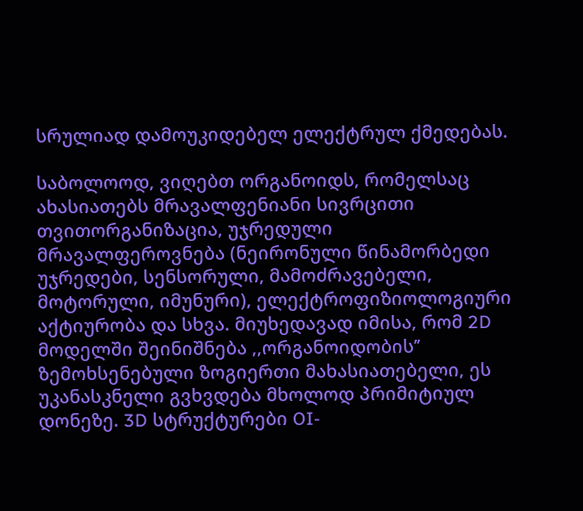სრულიად დამოუკიდებელ ელექტრულ ქმედებას.

საბოლოოდ, ვიღებთ ორგანოიდს, რომელსაც ახასიათებს მრავალფენიანი სივრცითი თვითორგანიზაცია, უჯრედული მრავალფეროვნება (ნეირონული წინამორბედი უჯრედები, სენსორული, მამოძრავებელი, მოტორული, იმუნური), ელექტროფიზიოლოგიური აქტიურობა და სხვა. მიუხედავად იმისა, რომ 2D მოდელში შეინიშნება ,,ორგანოიდობის’’ ზემოხსენებული ზოგიერთი მახასიათებელი, ეს უკანასკნელი გვხვდება მხოლოდ პრიმიტიულ დონეზე. 3D სტრუქტურები OI-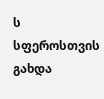ს სფეროსთვის გახდა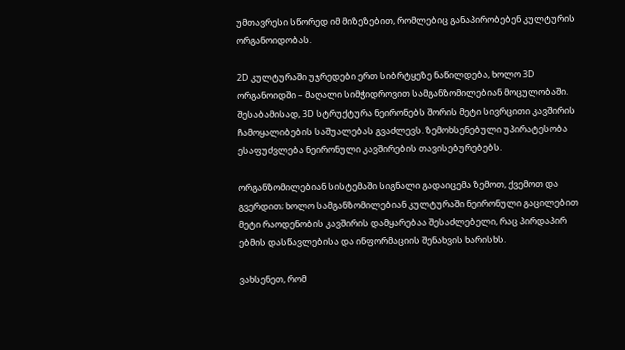უმთავრესი სწორედ იმ მიზეზებით, რომლებიც განაპირობებენ კულტურის ორგანოიდობას.

2D კულტურაში უჯრედები ერთ სიბრტყეზე ნაწილდება, ხოლო 3D ორგანოიდში – მაღალი სიმჭიდროვით სამგანზომილებიან მოცულობაში. შესაბამისად, 3D სტრუქტურა ნეირონებს შორის მეტი სივრცითი კავშირის ჩამოყალიბების საშუალებას გვაძლევს. ზემოხსენებული უპირატესობა ესაფუძვლება ნეირონული კავშირების თავისებურებებს.

ორგანზომილებიან სისტემაში სიგნალი გადაიცემა ზემოთ, ქვემოთ და გვერდით; ხოლო სამგანზომილებიან კულტურაში ნეირონული გაცილებით მეტი რაოდენობის კავშირის დამყარებაა შესაძლებელი, რაც პირდაპირ ებმის დასწავლებისა და ინფორმაციის შენახვის ხარისხს.

ვახსენეთ, რომ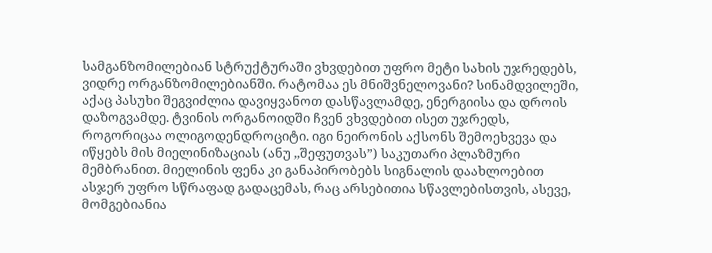სამგანზომილებიან სტრუქტურაში ვხვდებით უფრო მეტი სახის უჯრედებს, ვიდრე ორგანზომილებიანში. რატომაა ეს მნიშვნელოვანი? სინამდვილეში, აქაც პასუხი შეგვიძლია დავიყვანოთ დასწავლამდე, ენერგიისა და დროის დაზოგვამდე. ტვინის ორგანოიდში ჩვენ ვხვდებით ისეთ უჯრედს, როგორიცაა ოლიგოდენდროციტი. იგი ნეირონის აქსონს შემოეხვევა და იწყებს მის მიელინიზაციას (ანუ ,,შეფუთვას”) საკუთარი პლაზმური მემბრანით. მიელინის ფენა კი განაპირობებს სიგნალის დაახლოებით ასჯერ უფრო სწრაფად გადაცემას, რაც არსებითია სწავლებისთვის, ასევე, მომგებიანია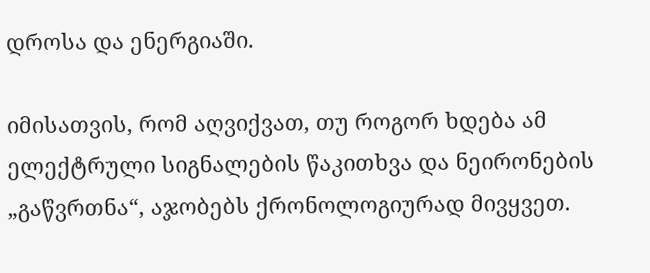დროსა და ენერგიაში.

იმისათვის, რომ აღვიქვათ, თუ როგორ ხდება ამ ელექტრული სიგნალების წაკითხვა და ნეირონების „გაწვრთნა“, აჯობებს ქრონოლოგიურად მივყვეთ.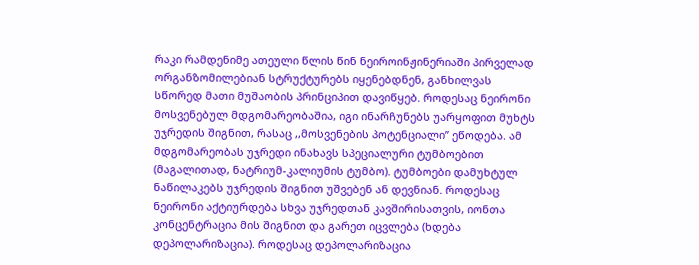რაკი რამდენიმე ათეული წლის წინ ნეიროინჟინერიაში პირველად ორგანზომილებიან სტრუქტურებს იყენებდნენ, განხილვას სწორედ მათი მუშაობის პრინციპით დავიწყებ. როდესაც ნეირონი მოსვენებულ მდგომარეობაშია, იგი ინარჩუნებს უარყოფით მუხტს უჯრედის შიგნით, რასაც ,,მოსვენების პოტენციალი’’ ეწოდება. ამ მდგომარეობას უჯრედი ინახავს სპეციალური ტუმბოებით (მაგალითად, ნატრიუმ-კალიუმის ტუმბო). ტუმბოები დამუხტულ ნაწილაკებს უჯრედის შიგნით უშვებენ ან დევნიან. როდესაც ნეირონი აქტიურდება სხვა უჯრედთან კავშირისათვის, იონთა კონცენტრაცია მის შიგნით და გარეთ იცვლება (ხდება დეპოლარიზაცია). როდესაც დეპოლარიზაცია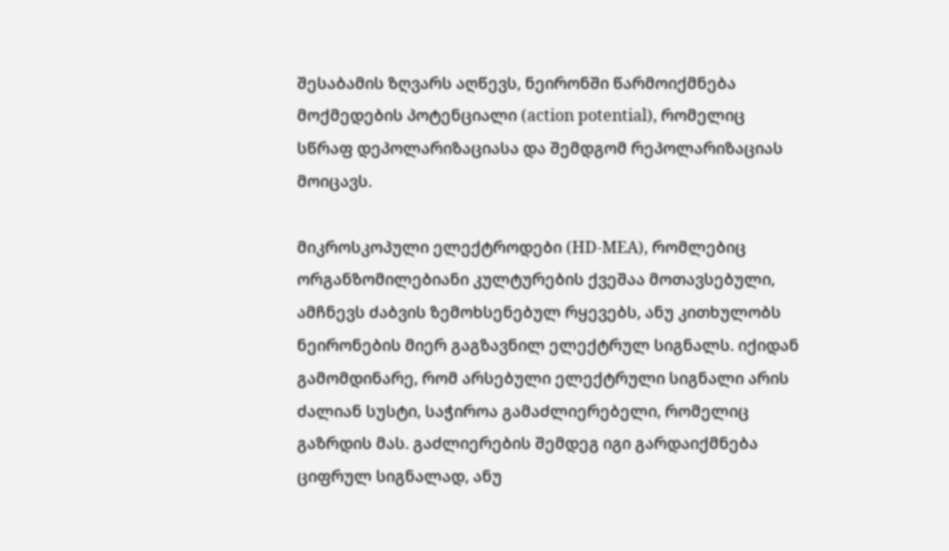შესაბამის ზღვარს აღწევს, ნეირონში წარმოიქმნება მოქმედების პოტენციალი (action potential), რომელიც სწრაფ დეპოლარიზაციასა და შემდგომ რეპოლარიზაციას მოიცავს.

მიკროსკოპული ელექტროდები (HD-MEA), რომლებიც ორგანზომილებიანი კულტურების ქვეშაა მოთავსებული, ამჩნევს ძაბვის ზემოხსენებულ რყევებს, ანუ კითხულობს ნეირონების მიერ გაგზავნილ ელექტრულ სიგნალს. იქიდან გამომდინარე, რომ არსებული ელექტრული სიგნალი არის ძალიან სუსტი, საჭიროა გამაძლიერებელი, რომელიც გაზრდის მას. გაძლიერების შემდეგ იგი გარდაიქმნება ციფრულ სიგნალად, ანუ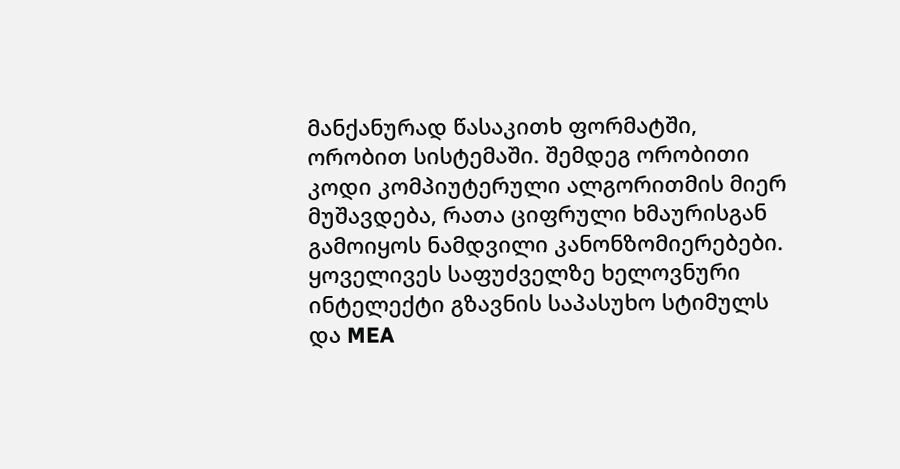მანქანურად წასაკითხ ფორმატში, ორობით სისტემაში. შემდეგ ორობითი კოდი კომპიუტერული ალგორითმის მიერ მუშავდება, რათა ციფრული ხმაურისგან გამოიყოს ნამდვილი კანონზომიერებები. ყოველივეს საფუძველზე ხელოვნური ინტელექტი გზავნის საპასუხო სტიმულს და MEA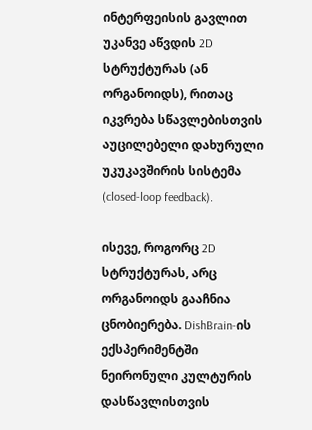ინტერფეისის გავლით უკანვე აწვდის 2D სტრუქტურას (ან ორგანოიდს), რითაც იკვრება სწავლებისთვის აუცილებელი დახურული უკუკავშირის სისტემა (closed-loop feedback).

ისევე, როგორც 2D სტრუქტურას, არც ორგანოიდს გააჩნია ცნობიერება. DishBrain-ის ექსპერიმენტში ნეირონული კულტურის დასწავლისთვის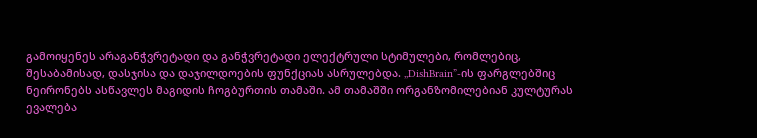გამოიყენეს არაგანჭვრეტადი და განჭვრეტადი ელექტრული სტიმულები, რომლებიც, შესაბამისად, დასჯისა და დაჯილდოების ფუნქციას ასრულებდა. ,,DishBrain”-ის ფარგლებშიც ნეირონებს ასწავლეს მაგიდის ჩოგბურთის თამაში. ამ თამაშში ორგანზომილებიან კულტურას ევალება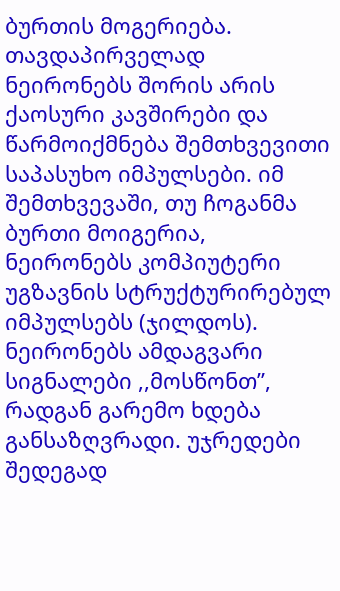ბურთის მოგერიება. თავდაპირველად ნეირონებს შორის არის ქაოსური კავშირები და წარმოიქმნება შემთხვევითი საპასუხო იმპულსები. იმ შემთხვევაში, თუ ჩოგანმა ბურთი მოიგერია, ნეირონებს კომპიუტერი უგზავნის სტრუქტურირებულ იმპულსებს (ჯილდოს). ნეირონებს ამდაგვარი სიგნალები ,,მოსწონთ”, რადგან გარემო ხდება განსაზღვრადი. უჯრედები შედეგად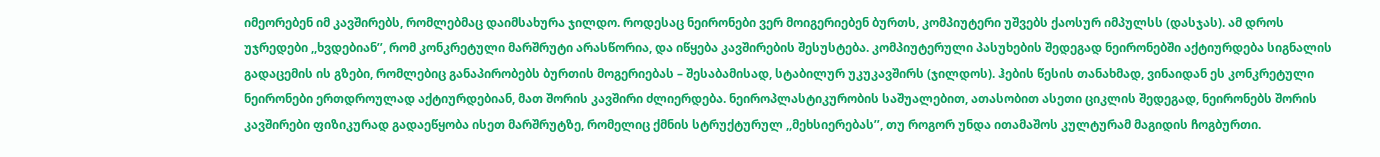იმეორებენ იმ კავშირებს, რომლებმაც დაიმსახურა ჯილდო. როდესაც ნეირონები ვერ მოიგერიებენ ბურთს, კომპიუტერი უშვებს ქაოსურ იმპულსს (დასჯას). ამ დროს უჯრედები ,,ხვდებიან’’, რომ კონკრეტული მარშრუტი არასწორია, და იწყება კავშირების შესუსტება. კომპიუტერული პასუხების შედეგად ნეირონებში აქტიურდება სიგნალის გადაცემის ის გზები, რომლებიც განაპირობებს ბურთის მოგერიებას – შესაბამისად, სტაბილურ უკუკავშირს (ჯილდოს). ჰების წესის თანახმად, ვინაიდან ეს კონკრეტული ნეირონები ერთდროულად აქტიურდებიან, მათ შორის კავშირი ძლიერდება. ნეიროპლასტიკურობის საშუალებით, ათასობით ასეთი ციკლის შედეგად, ნეირონებს შორის კავშირები ფიზიკურად გადაეწყობა ისეთ მარშრუტზე, რომელიც ქმნის სტრუქტურულ ,,მეხსიერებას’’, თუ როგორ უნდა ითამაშოს კულტურამ მაგიდის ჩოგბურთი.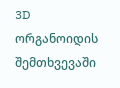3D ორგანოიდის შემთხვევაში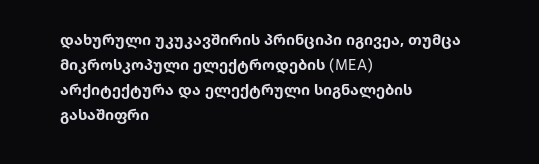დახურული უკუკავშირის პრინციპი იგივეა, თუმცა მიკროსკოპული ელექტროდების (MEA) არქიტექტურა და ელექტრული სიგნალების გასაშიფრი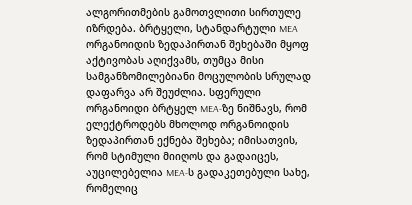ალგორითმების გამოთვლითი სირთულე იზრდება. ბრტყელი, სტანდარტული MEA ორგანოიდის ზედაპირთან შეხებაში მყოფ აქტივობას აღიქვამს, თუმცა მისი სამგანზომილებიანი მოცულობის სრულად დაფარვა არ შეუძლია. სფერული ორგანოიდი ბრტყელ MEA-ზე ნიშნავს, რომ ელექტროდებს მხოლოდ ორგანოიდის ზედაპირთან ექნება შეხება; იმისათვის, რომ სტიმული მიიღოს და გადაიცეს, აუცილებელია MEA-ს გადაკეთებული სახე, რომელიც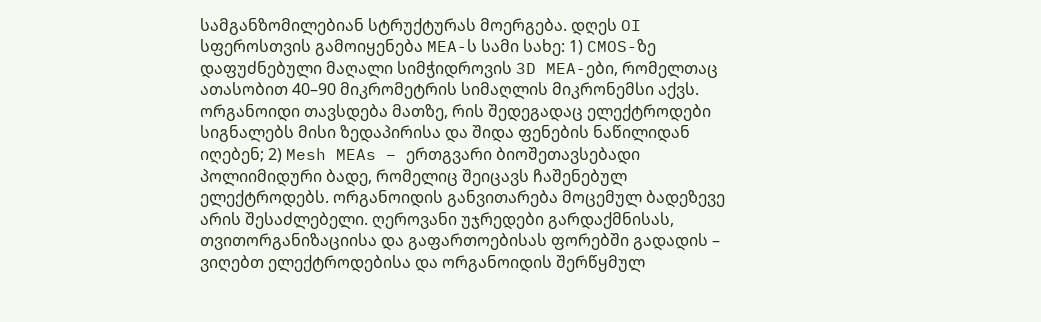სამგანზომილებიან სტრუქტურას მოერგება. დღეს OI სფეროსთვის გამოიყენება MEA-ს სამი სახე: 1) CMOS-ზე დაფუძნებული მაღალი სიმჭიდროვის 3D MEA-ები, რომელთაც ათასობით 40–90 მიკრომეტრის სიმაღლის მიკრონემსი აქვს. ორგანოიდი თავსდება მათზე, რის შედეგადაც ელექტროდები სიგნალებს მისი ზედაპირისა და შიდა ფენების ნაწილიდან იღებენ; 2) Mesh MEAs – ერთგვარი ბიოშეთავსებადი პოლიიმიდური ბადე, რომელიც შეიცავს ჩაშენებულ ელექტროდებს. ორგანოიდის განვითარება მოცემულ ბადეზევე არის შესაძლებელი. ღეროვანი უჯრედები გარდაქმნისას, თვითორგანიზაციისა და გაფართოებისას ფორებში გადადის – ვიღებთ ელექტროდებისა და ორგანოიდის შერწყმულ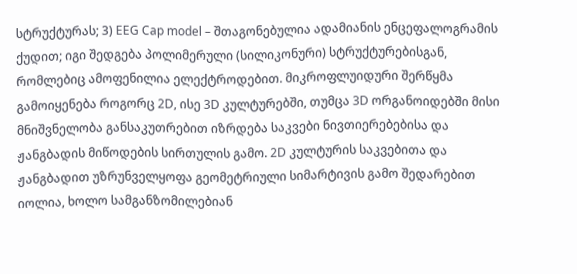სტრუქტურას; 3) EEG Cap model – შთაგონებულია ადამიანის ენცეფალოგრამის ქუდით; იგი შედგება პოლიმერული (სილიკონური) სტრუქტურებისგან, რომლებიც ამოფენილია ელექტროდებით. მიკროფლუიდური შერწყმა გამოიყენება როგორც 2D, ისე 3D კულტურებში, თუმცა 3D ორგანოიდებში მისი მნიშვნელობა განსაკუთრებით იზრდება საკვები ნივთიერებებისა და ჟანგბადის მიწოდების სირთულის გამო. 2D კულტურის საკვებითა და ჟანგბადით უზრუნველყოფა გეომეტრიული სიმარტივის გამო შედარებით იოლია, ხოლო სამგანზომილებიან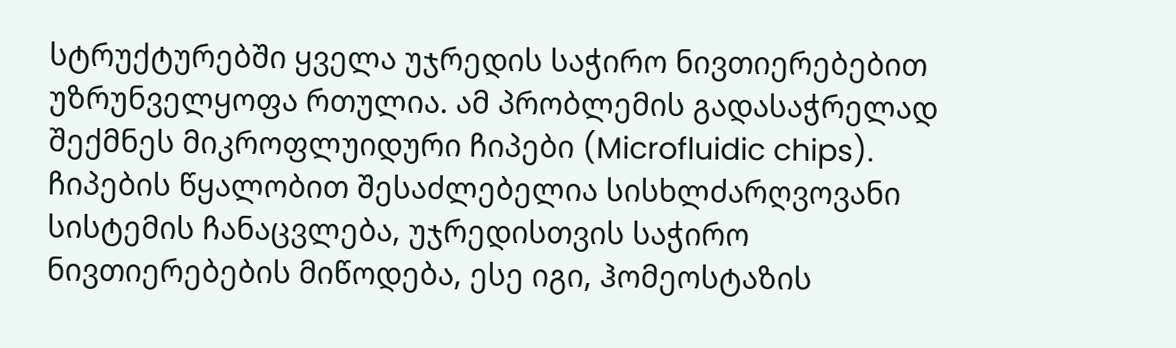სტრუქტურებში ყველა უჯრედის საჭირო ნივთიერებებით უზრუნველყოფა რთულია. ამ პრობლემის გადასაჭრელად შექმნეს მიკროფლუიდური ჩიპები (Microfluidic chips). ჩიპების წყალობით შესაძლებელია სისხლძარღვოვანი სისტემის ჩანაცვლება, უჯრედისთვის საჭირო ნივთიერებების მიწოდება, ესე იგი, ჰომეოსტაზის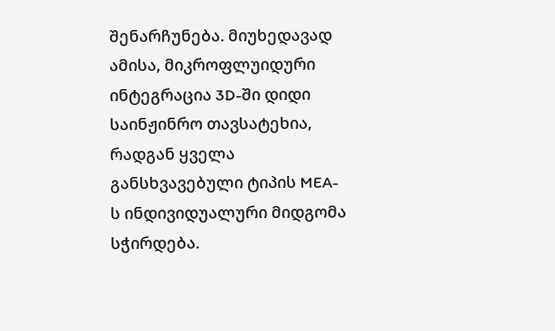შენარჩუნება. მიუხედავად ამისა, მიკროფლუიდური ინტეგრაცია 3D-ში დიდი საინჟინრო თავსატეხია, რადგან ყველა განსხვავებული ტიპის MEA-ს ინდივიდუალური მიდგომა სჭირდება.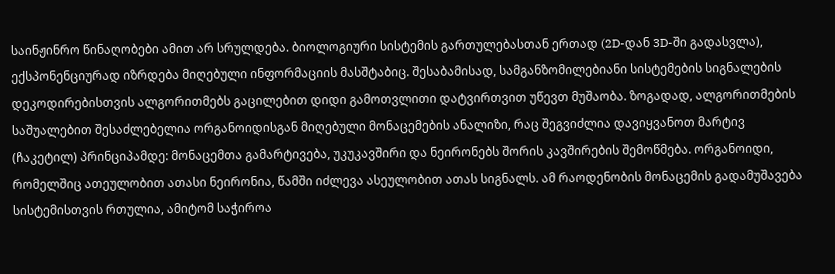საინჟინრო წინაღობები ამით არ სრულდება. ბიოლოგიური სისტემის გართულებასთან ერთად (2D-დან 3D-ში გადასვლა), ექსპონენციურად იზრდება მიღებული ინფორმაციის მასშტაბიც. შესაბამისად, სამგანზომილებიანი სისტემების სიგნალების დეკოდირებისთვის ალგორითმებს გაცილებით დიდი გამოთვლითი დატვირთვით უწევთ მუშაობა. ზოგადად, ალგორითმების საშუალებით შესაძლებელია ორგანოიდისგან მიღებული მონაცემების ანალიზი, რაც შეგვიძლია დავიყვანოთ მარტივ (ჩაკეტილ) პრინციპამდე: მონაცემთა გამარტივება, უკუკავშირი და ნეირონებს შორის კავშირების შემოწმება. ორგანოიდი, რომელშიც ათეულობით ათასი ნეირონია, წამში იძლევა ასეულობით ათას სიგნალს. ამ რაოდენობის მონაცემის გადამუშავება სისტემისთვის რთულია, ამიტომ საჭიროა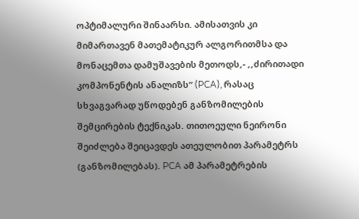ოპტიმალური შინაარსი. ამისათვის კი მიმართავენ მათემატიკურ ალგორითმსა და მონაცემთა დამუშავების მეთოდს,- ,,ძირითადი კომპონენტის ანალიზს’’ (PCA), რასაც სხვაგვარად უწოდებენ განზომილების შემცირების ტექნიკას. თითოეული ნეირონი შეიძლება შეიცავდეს ათეულობით პარამეტრს (განზომილებას). PCA ამ პარამეტრების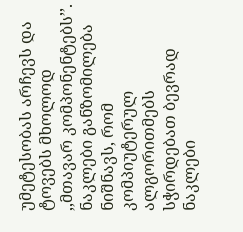უმეტესობას არჩევს და ტოვებს მხოლოდ ,,მთავარ კომპონენტებს’’. ნაკლები განზომილება ნიშნავს, რომ კომპიუტერულ ალგორითმებს სჭირდებათ ბევრად ნაკლები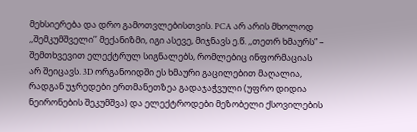მეხსიერება და დრო გამოთვლებისთვის. PCA არ არის მხოლოდ ,,შემკუმშველი’’ მექანიზმი, იგი ასევე, მიჯნავს ე.წ. ,,თეთრ ხმაურს” – შემთხვევით ელექტრულ სიგნალებს, რომლებიც ინფორმაციას არ შეიცავს. 3D ორგანოიდში ეს ხმაური გაცილებით მაღალია, რადგან უჯრედები ერთმანეთზეა გადაჯაჭვული (უფრო დიდია ნეირონების შეკუმშვა) და ელექტროდები მეზობელი ქსოვილების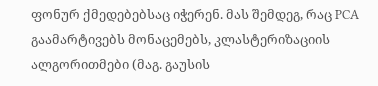ფონურ ქმედებებსაც იჭერენ. მას შემდეგ, რაც PCA გაამარტივებს მონაცემებს, კლასტერიზაციის ალგორითმები (მაგ. გაუსის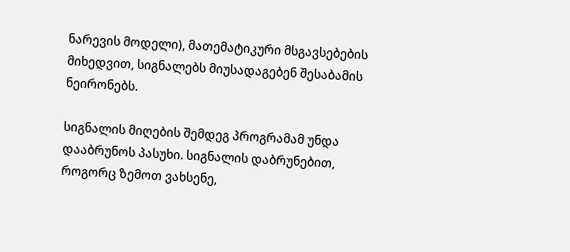ნარევის მოდელი), მათემატიკური მსგავსებების მიხედვით, სიგნალებს მიუსადაგებენ შესაბამის ნეირონებს.

სიგნალის მიღების შემდეგ პროგრამამ უნდა დააბრუნოს პასუხი. სიგნალის დაბრუნებით, როგორც ზემოთ ვახსენე,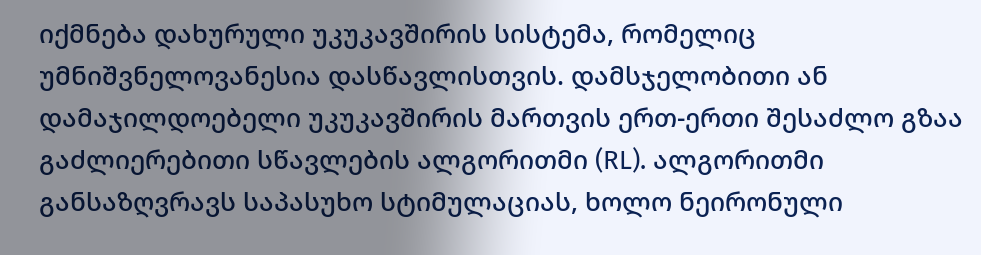იქმნება დახურული უკუკავშირის სისტემა, რომელიც უმნიშვნელოვანესია დასწავლისთვის. დამსჯელობითი ან დამაჯილდოებელი უკუკავშირის მართვის ერთ-ერთი შესაძლო გზაა გაძლიერებითი სწავლების ალგორითმი (RL). ალგორითმი განსაზღვრავს საპასუხო სტიმულაციას, ხოლო ნეირონული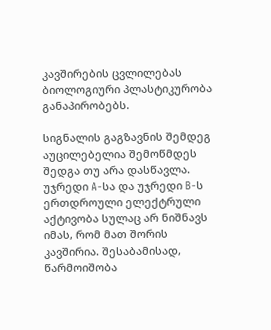კავშირების ცვლილებას ბიოლოგიური პლასტიკურობა განაპირობებს.

სიგნალის გაგზავნის შემდეგ აუცილებელია შემოწმდეს შედგა თუ არა დასწავლა. უჯრედი A-სა და უჯრედი B-ს ერთდროული ელექტრული აქტივობა სულაც არ ნიშნავს იმას, რომ მათ შორის კავშირია. შესაბამისად, წარმოიშობა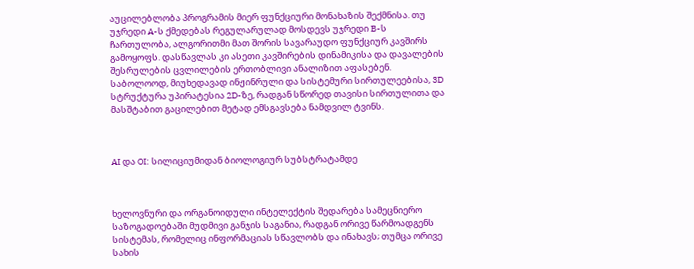აუცილებლობა პროგრამის მიერ ფუნქციური მონახაზის შექმნისა. თუ უჯრედი A-ს ქმედებას რეგულარულად მოსდევს უჯრედი B-ს ჩართულობა, ალგორითმი მათ შორის სავარაუდო ფუნქციურ კავშირს გამოყოფს. დასწავლას კი ასეთი კავშირების დინამიკისა და დავალების შესრულების ცვლილების ერთობლივი ანალიზით აფასებენ. საბოლოოდ, მიუხედავად ინჟინრული და სისტემური სირთულეებისა, 3D სტრუქტურა უპირატესია 2D-ზე, რადგან სწორედ თავისი სირთულითა და მასშტაბით გაცილებით მეტად ემსგავსება ნამდვილ ტვინს.



AI და OI: სილიციუმიდან ბიოლოგიურ სუბსტრატამდე



ხელოვნური და ორგანოიდული ინტელექტის შედარება სამეცნიერო საზოგადოებაში მუდმივი განჯის საგანია, რადგან ორივე წარმოადგენს სისტემას, რომელიც ინფორმაციას სწავლობს და ინახავს; თუმცა ორივე სახის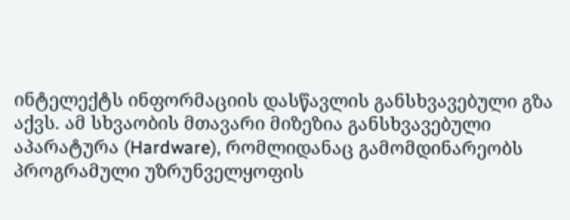ინტელექტს ინფორმაციის დასწავლის განსხვავებული გზა აქვს. ამ სხვაობის მთავარი მიზეზია განსხვავებული აპარატურა (Hardware), რომლიდანაც გამომდინარეობს პროგრამული უზრუნველყოფის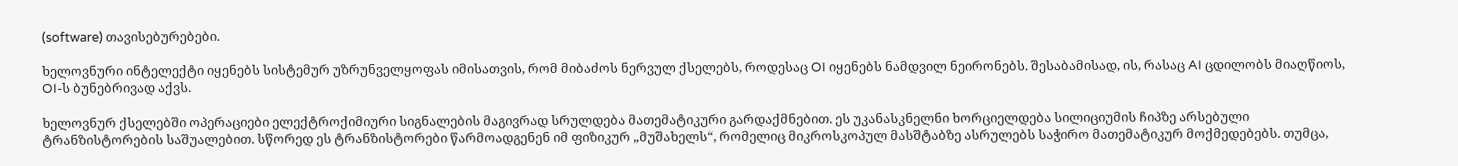(software) თავისებურებები.

ხელოვნური ინტელექტი იყენებს სისტემურ უზრუნველყოფას იმისათვის, რომ მიბაძოს ნერვულ ქსელებს, როდესაც OI იყენებს ნამდვილ ნეირონებს. შესაბამისად, ის, რასაც AI ცდილობს მიაღწიოს, OI-ს ბუნებრივად აქვს.

ხელოვნურ ქსელებში ოპერაციები ელექტროქიმიური სიგნალების მაგივრად სრულდება მათემატიკური გარდაქმნებით. ეს უკანასკნელნი ხორციელდება სილიციუმის ჩიპზე არსებული ტრანზისტორების საშუალებით. სწორედ ეს ტრანზისტორები წარმოადგენენ იმ ფიზიკურ „მუშახელს“, რომელიც მიკროსკოპულ მასშტაბზე ასრულებს საჭირო მათემატიკურ მოქმედებებს. თუმცა,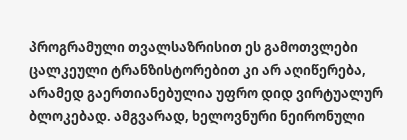პროგრამული თვალსაზრისით ეს გამოთვლები ცალკეული ტრანზისტორებით კი არ აღიწერება, არამედ გაერთიანებულია უფრო დიდ ვირტუალურ ბლოკებად. ამგვარად, ხელოვნური ნეირონული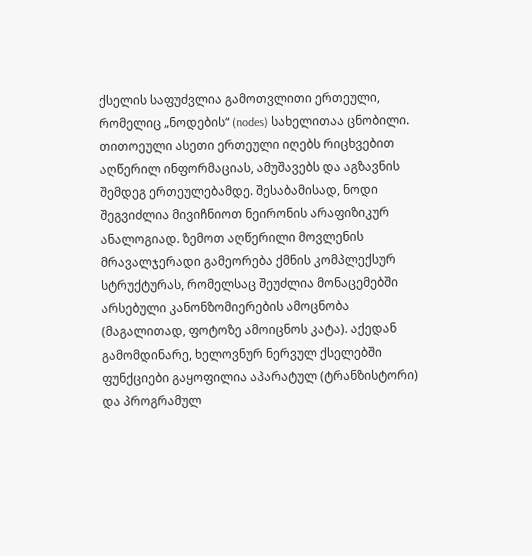ქსელის საფუძვლია გამოთვლითი ერთეული, რომელიც „ნოდების“ (nodes) სახელითაა ცნობილი. თითოეული ასეთი ერთეული იღებს რიცხვებით აღწერილ ინფორმაციას, ამუშავებს და აგზავნის შემდეგ ერთეულებამდე. შესაბამისად, ნოდი შეგვიძლია მივიჩნიოთ ნეირონის არაფიზიკურ ანალოგიად. ზემოთ აღწერილი მოვლენის მრავალჯერადი გამეორება ქმნის კომპლექსურ სტრუქტურას, რომელსაც შეუძლია მონაცემებში არსებული კანონზომიერების ამოცნობა (მაგალითად, ფოტოზე ამოიცნოს კატა). აქედან გამომდინარე, ხელოვნურ ნერვულ ქსელებში ფუნქციები გაყოფილია აპარატულ (ტრანზისტორი) და პროგრამულ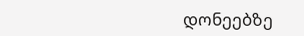დონეებზე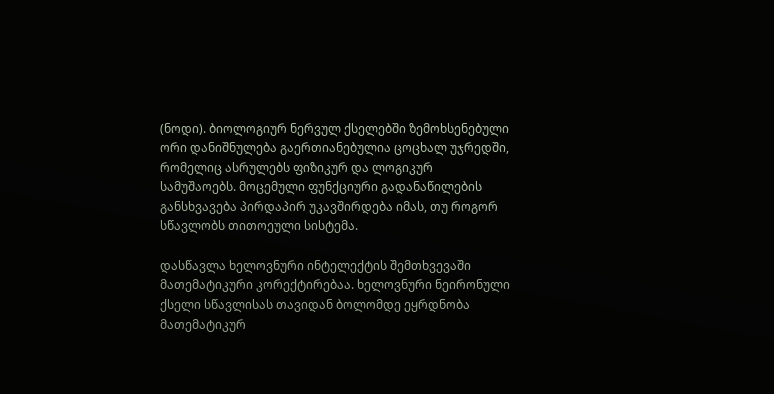(ნოდი). ბიოლოგიურ ნერვულ ქსელებში ზემოხსენებული ორი დანიშნულება გაერთიანებულია ცოცხალ უჯრედში, რომელიც ასრულებს ფიზიკურ და ლოგიკურ სამუშაოებს. მოცემული ფუნქციური გადანაწილების განსხვავება პირდაპირ უკავშირდება იმას, თუ როგორ სწავლობს თითოეული სისტემა.

დასწავლა ხელოვნური ინტელექტის შემთხვევაში მათემატიკური კორექტირებაა. ხელოვნური ნეირონული ქსელი სწავლისას თავიდან ბოლომდე ეყრდნობა მათემატიკურ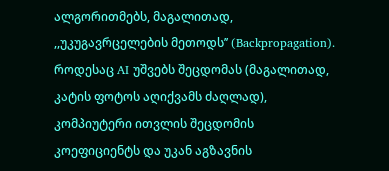ალგორითმებს, მაგალითად, ,,უკუგავრცელების მეთოდს’’ (Backpropagation). როდესაც AI უშვებს შეცდომას (მაგალითად, კატის ფოტოს აღიქვამს ძაღლად), კომპიუტერი ითვლის შეცდომის კოეფიციენტს და უკან აგზავნის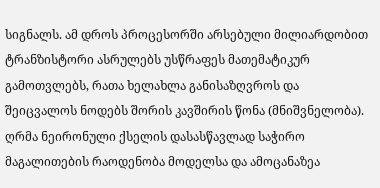სიგნალს. ამ დროს პროცესორში არსებული მილიარდობით ტრანზისტორი ასრულებს უსწრაფეს მათემატიკურ გამოთვლებს, რათა ხელახლა განისაზღვროს და შეიცვალოს ნოდებს შორის კავშირის წონა (მნიშვნელობა). ღრმა ნეირონული ქსელის დასასწავლად საჭირო მაგალითების რაოდენობა მოდელსა და ამოცანაზეა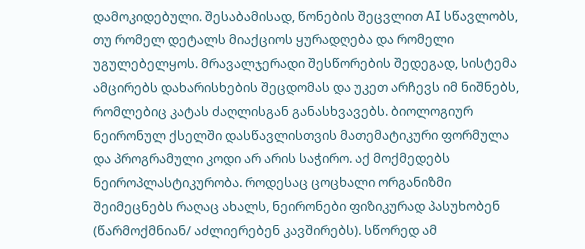დამოკიდებული. შესაბამისად, წონების შეცვლით AI სწავლობს, თუ რომელ დეტალს მიაქციოს ყურადღება და რომელი უგულებელყოს. მრავალჯერადი შესწორების შედეგად, სისტემა ამცირებს დახარისხების შეცდომას და უკეთ არჩევს იმ ნიშნებს, რომლებიც კატას ძაღლისგან განასხვავებს. ბიოლოგიურ ნეირონულ ქსელში დასწავლისთვის მათემატიკური ფორმულა და პროგრამული კოდი არ არის საჭირო. აქ მოქმედებს ნეიროპლასტიკურობა. როდესაც ცოცხალი ორგანიზმი შეიმეცნებს რაღაც ახალს, ნეირონები ფიზიკურად პასუხობენ (წარმოქმნიან/ აძლიერებენ კავშირებს). სწორედ ამ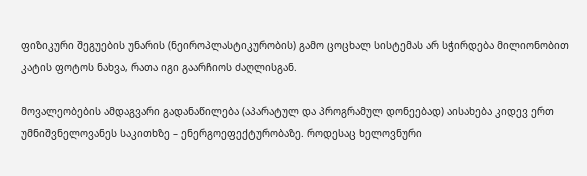ფიზიკური შეგუების უნარის (ნეიროპლასტიკურობის) გამო ცოცხალ სისტემას არ სჭირდება მილიონობით კატის ფოტოს ნახვა, რათა იგი გაარჩიოს ძაღლისგან.

მოვალეობების ამდაგვარი გადანაწილება (აპარატულ და პროგრამულ დონეებად) აისახება კიდევ ერთ უმნიშვნელოვანეს საკითხზე – ენერგოეფექტურობაზე. როდესაც ხელოვნური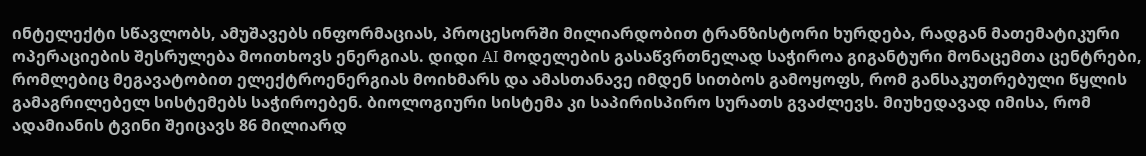ინტელექტი სწავლობს, ამუშავებს ინფორმაციას, პროცესორში მილიარდობით ტრანზისტორი ხურდება, რადგან მათემატიკური ოპერაციების შესრულება მოითხოვს ენერგიას. დიდი AI მოდელების გასაწვრთნელად საჭიროა გიგანტური მონაცემთა ცენტრები, რომლებიც მეგავატობით ელექტროენერგიას მოიხმარს და ამასთანავე იმდენ სითბოს გამოყოფს, რომ განსაკუთრებული წყლის გამაგრილებელ სისტემებს საჭიროებენ. ბიოლოგიური სისტემა კი საპირისპირო სურათს გვაძლევს. მიუხედავად იმისა, რომ ადამიანის ტვინი შეიცავს 86 მილიარდ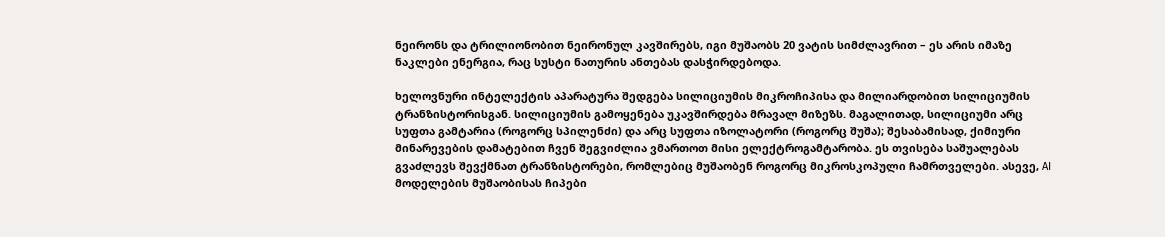ნეირონს და ტრილიონობით ნეირონულ კავშირებს, იგი მუშაობს 20 ვატის სიმძლავრით – ეს არის იმაზე ნაკლები ენერგია, რაც სუსტი ნათურის ანთებას დასჭირდებოდა.

ხელოვნური ინტელექტის აპარატურა შედგება სილიციუმის მიკროჩიპისა და მილიარდობით სილიციუმის ტრანზისტორისგან. სილიციუმის გამოყენება უკავშირდება მრავალ მიზეზს. მაგალითად, სილიციუმი არც სუფთა გამტარია (როგორც სპილენძი) და არც სუფთა იზოლატორი (როგორც შუშა); შესაბამისად, ქიმიური მინარევების დამატებით ჩვენ შეგვიძლია ვმართოთ მისი ელექტროგამტარობა. ეს თვისება საშუალებას გვაძლევს შევქმნათ ტრანზისტორები, რომლებიც მუშაობენ როგორც მიკროსკოპული ჩამრთველები. ასევე, AI მოდელების მუშაობისას ჩიპები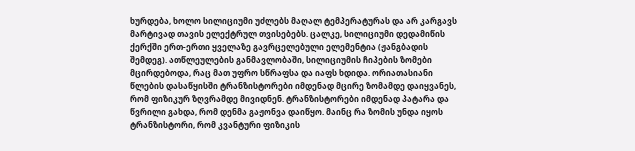ხურდება, ხოლო სილიციუმი უძლებს მაღალ ტემპერატურას და არ კარგავს მარტივად თავის ელექტრულ თვისებებს. ცალკე, სილიციუმი დედამიწის ქერქში ერთ-ერთი ყველაზე გავრცელებული ელემენტია (ჟანგბადის შემდეგ). ათწლეულების განმავლობაში, სილიციუმის ჩიპების ზომები მცირდებოდა, რაც მათ უფრო სწრაფსა და იაფს ხდიდა. ორიათასიანი წლების დასაწყისში ტრანზისტორები იმდენად მცირე ზომამდე დაიყვანეს, რომ ფიზიკურ ზღვრამდე მივიდნენ. ტრანზისტორები იმდენად პატარა და წვრილი გახდა, რომ დენმა გაჟონვა დაიწყო. მაინც რა ზომის უნდა იყოს ტრანზისტორი, რომ კვანტური ფიზიკის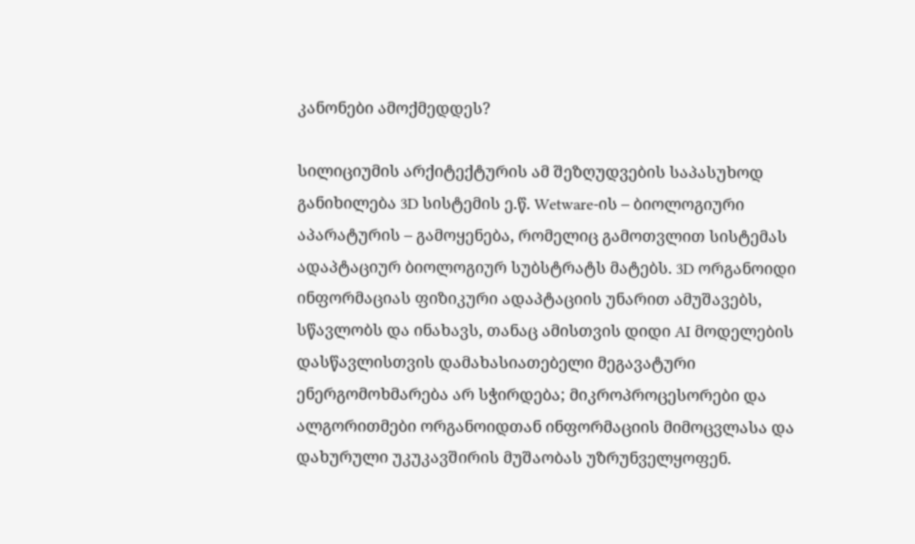კანონები ამოქმედდეს?

სილიციუმის არქიტექტურის ამ შეზღუდვების საპასუხოდ განიხილება 3D სისტემის ე.წ. Wetware-ის – ბიოლოგიური აპარატურის – გამოყენება, რომელიც გამოთვლით სისტემას ადაპტაციურ ბიოლოგიურ სუბსტრატს მატებს. 3D ორგანოიდი ინფორმაციას ფიზიკური ადაპტაციის უნარით ამუშავებს, სწავლობს და ინახავს, თანაც ამისთვის დიდი AI მოდელების დასწავლისთვის დამახასიათებელი მეგავატური ენერგომოხმარება არ სჭირდება; მიკროპროცესორები და ალგორითმები ორგანოიდთან ინფორმაციის მიმოცვლასა და დახურული უკუკავშირის მუშაობას უზრუნველყოფენ.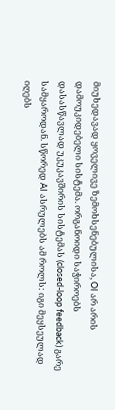მიუხედავად ყოველივე ზემოხსენებულისა, OI არ არის დამოუკიდებელი სისტემა. ორგანოიდი საჭიროებს დასასწავლად უკუკავშირის სისტემას (closed-loop feedback) გარე სამყაროდან. სწორედ AI ასრულებს ამ როლს: იგი მეყსეულად იღებს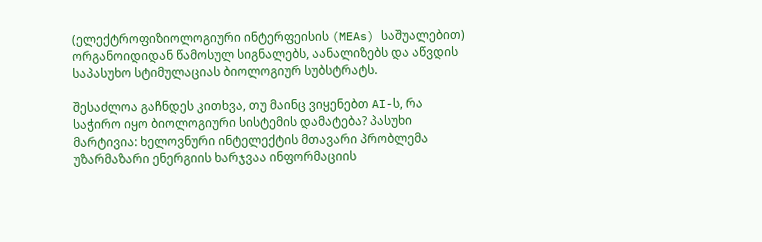(ელექტროფიზიოლოგიური ინტერფეისის (MEAs) საშუალებით) ორგანოიდიდან წამოსულ სიგნალებს, აანალიზებს და აწვდის საპასუხო სტიმულაციას ბიოლოგიურ სუბსტრატს.

შესაძლოა გაჩნდეს კითხვა, თუ მაინც ვიყენებთ AI-ს, რა საჭირო იყო ბიოლოგიური სისტემის დამატება? პასუხი მარტივია: ხელოვნური ინტელექტის მთავარი პრობლემა უზარმაზარი ენერგიის ხარჯვაა ინფორმაციის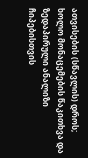ათვისების (სწავლის) დროს; ხოლო მონაცემების წაკითხვა და ზედაპირული ანალიზი ჩიპებისთვის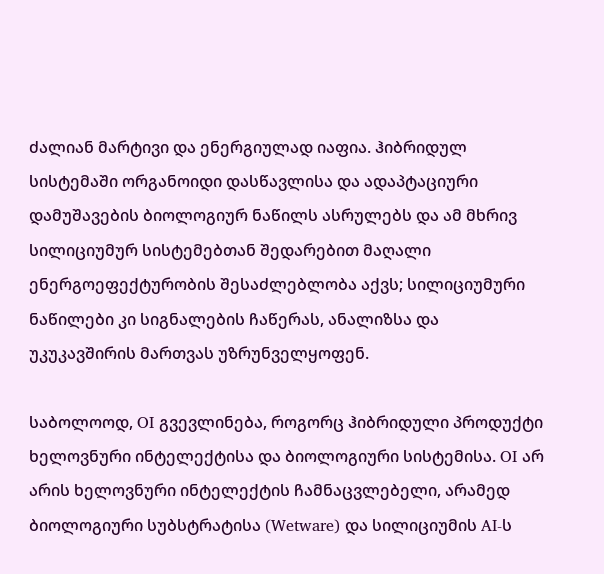ძალიან მარტივი და ენერგიულად იაფია. ჰიბრიდულ სისტემაში ორგანოიდი დასწავლისა და ადაპტაციური დამუშავების ბიოლოგიურ ნაწილს ასრულებს და ამ მხრივ სილიციუმურ სისტემებთან შედარებით მაღალი ენერგოეფექტურობის შესაძლებლობა აქვს; სილიციუმური ნაწილები კი სიგნალების ჩაწერას, ანალიზსა და უკუკავშირის მართვას უზრუნველყოფენ.

საბოლოოდ, OI გვევლინება, როგორც ჰიბრიდული პროდუქტი ხელოვნური ინტელექტისა და ბიოლოგიური სისტემისა. OI არ არის ხელოვნური ინტელექტის ჩამნაცვლებელი, არამედ ბიოლოგიური სუბსტრატისა (Wetware) და სილიციუმის AI-ს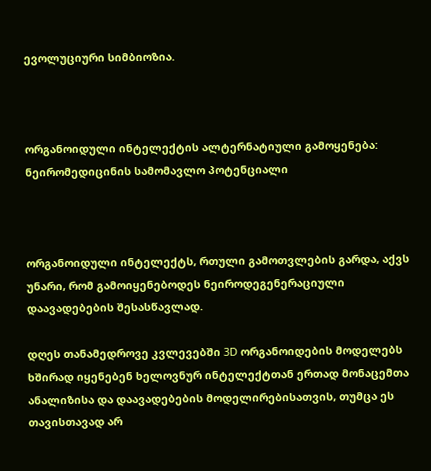ევოლუციური სიმბიოზია.



ორგანოიდული ინტელექტის ალტერნატიული გამოყენება: ნეირომედიცინის სამომავლო პოტენციალი



ორგანოიდული ინტელექტს, რთული გამოთვლების გარდა, აქვს უნარი, რომ გამოიყენებოდეს ნეიროდეგენერაციული დაავადებების შესასწავლად.

დღეს თანამედროვე კვლევებში 3D ორგანოიდების მოდელებს ხშირად იყენებენ ხელოვნურ ინტელექტთან ერთად მონაცემთა ანალიზისა და დაავადებების მოდელირებისათვის, თუმცა ეს თავისთავად არ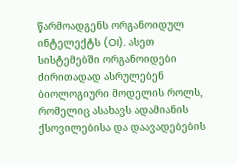წარმოადგენს ორგანოიდულ ინტელექტს (OI). ასეთ სისტემებში ორგანოიდები ძირითადად ასრულებენ ბიოლოგიური მოდელის როლს, რომელიც ასახავს ადამიანის ქსოვილებისა და დაავადებების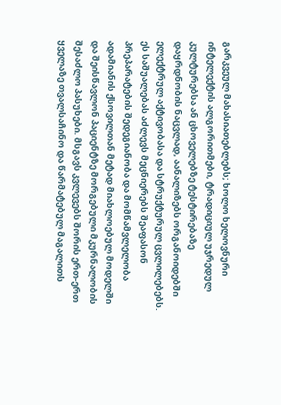გარკვეულ მახასიათებლებს; ხოლო ხელოვნური ინტელექტის ალგორითმები, ტრადიციულ უჯრედულ კულტურებსა ან ცხოველებზე ტესტირებაზე დაყრდნობის ნაცვლად, აანალიზებს ორგანოიდებში ელექტრულ აქტივობასა და სტრუქტურულ ცვლილებებს. ეს საშუალებას აძლევს მეცნიერებს შეაფასონ პრეპარატების შედეგიანობა და მომწამვლელობა ადამიანის ქსოვილთან მეტად მიახლოებულ მოდელში და შეისწავლონ პაციენტზე მორგებული მკურნალობის შესაძლო პასუხები. მსგავს კვლევებს შორის ერთ-ერთ ყველაზე თვალსაჩინო და წარმატებულ მაგალითს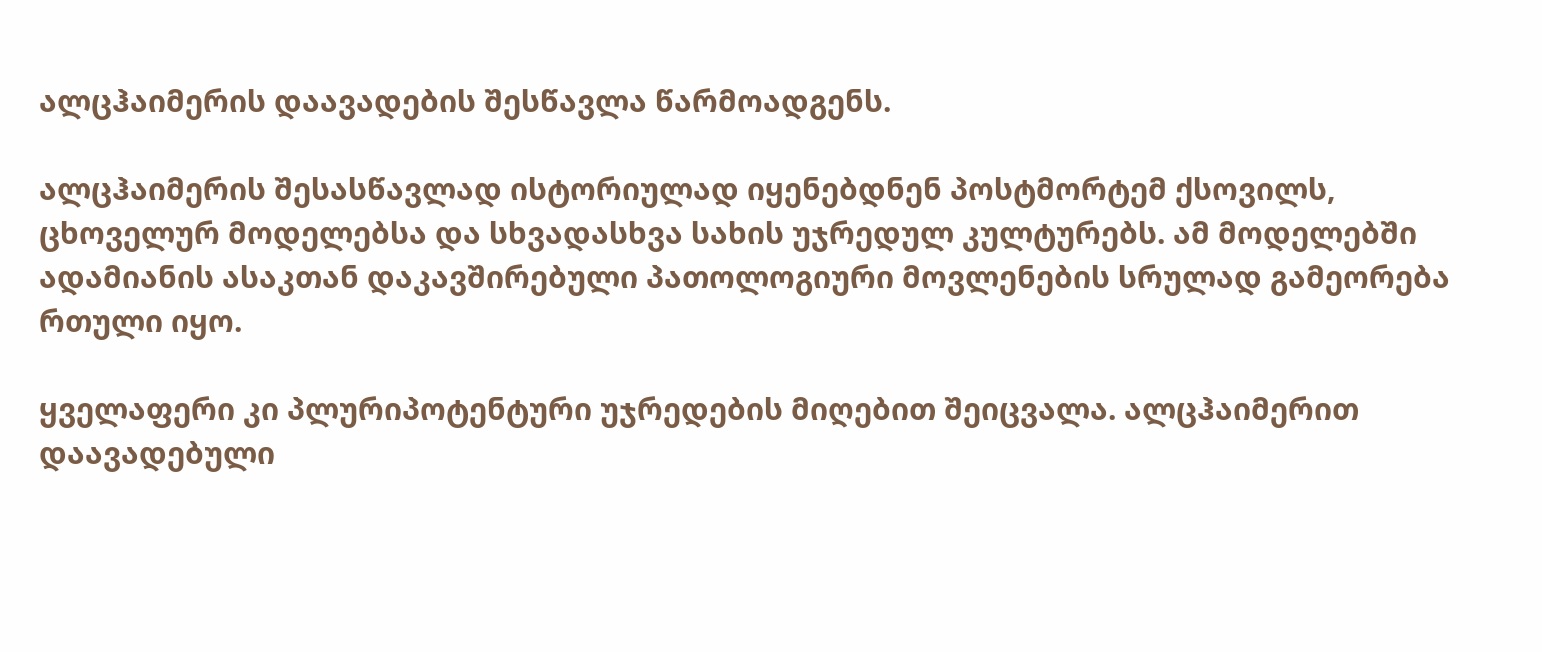ალცჰაიმერის დაავადების შესწავლა წარმოადგენს.

ალცჰაიმერის შესასწავლად ისტორიულად იყენებდნენ პოსტმორტემ ქსოვილს, ცხოველურ მოდელებსა და სხვადასხვა სახის უჯრედულ კულტურებს. ამ მოდელებში ადამიანის ასაკთან დაკავშირებული პათოლოგიური მოვლენების სრულად გამეორება რთული იყო.

ყველაფერი კი პლურიპოტენტური უჯრედების მიღებით შეიცვალა. ალცჰაიმერით დაავადებული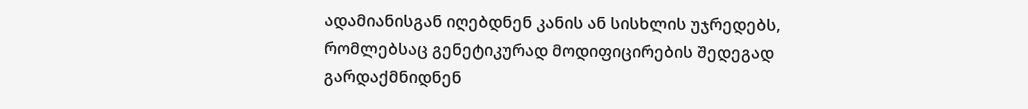ადამიანისგან იღებდნენ კანის ან სისხლის უჯრედებს, რომლებსაც გენეტიკურად მოდიფიცირების შედეგად გარდაქმნიდნენ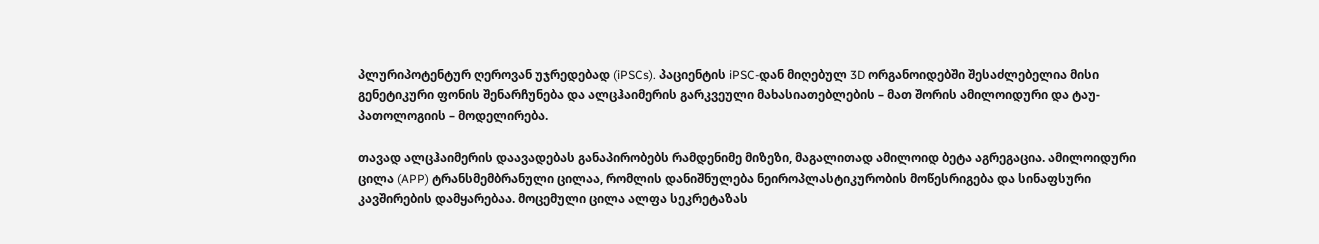პლურიპოტენტურ ღეროვან უჯრედებად (iPSCs). პაციენტის iPSC-დან მიღებულ 3D ორგანოიდებში შესაძლებელია მისი გენეტიკური ფონის შენარჩუნება და ალცჰაიმერის გარკვეული მახასიათებლების – მათ შორის ამილოიდური და ტაუ-პათოლოგიის – მოდელირება.

თავად ალცჰაიმერის დაავადებას განაპირობებს რამდენიმე მიზეზი, მაგალითად ამილოიდ ბეტა აგრეგაცია. ამილოიდური ცილა (APP) ტრანსმემბრანული ცილაა, რომლის დანიშნულება ნეიროპლასტიკურობის მოწესრიგება და სინაფსური კავშირების დამყარებაა. მოცემული ცილა ალფა სეკრეტაზას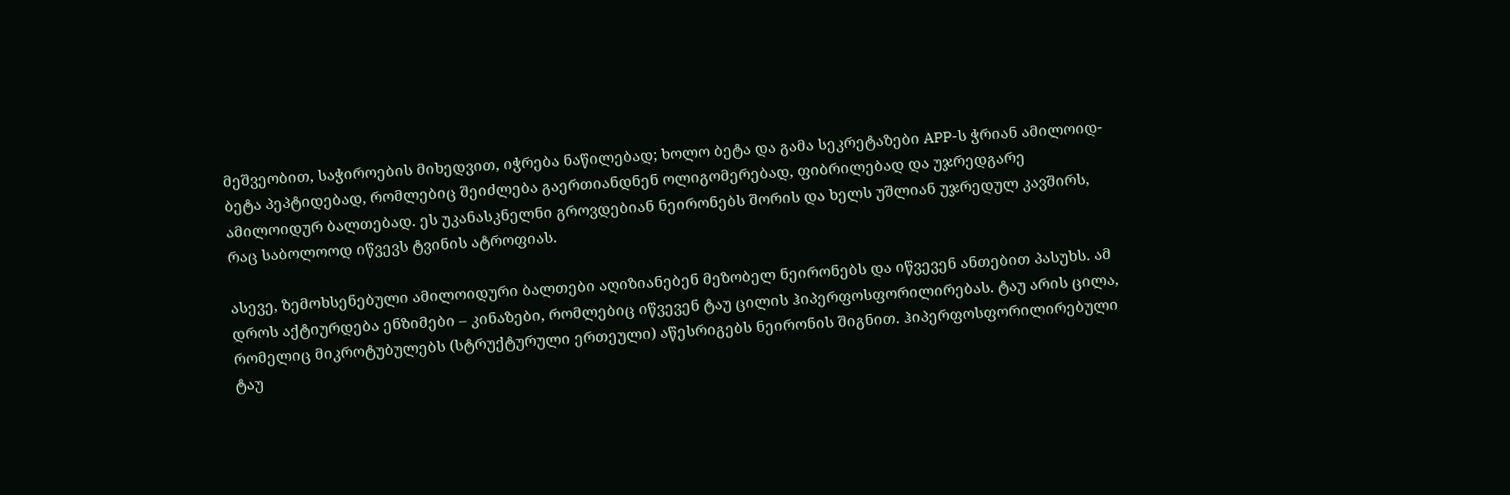მეშვეობით, საჭიროების მიხედვით, იჭრება ნაწილებად; ხოლო ბეტა და გამა სეკრეტაზები APP-ს ჭრიან ამილოიდ-ბეტა პეპტიდებად, რომლებიც შეიძლება გაერთიანდნენ ოლიგომერებად, ფიბრილებად და უჯრედგარე ამილოიდურ ბალთებად. ეს უკანასკნელნი გროვდებიან ნეირონებს შორის და ხელს უშლიან უჯრედულ კავშირს, რაც საბოლოოდ იწვევს ტვინის ატროფიას.

ასევე, ზემოხსენებული ამილოიდური ბალთები აღიზიანებენ მეზობელ ნეირონებს და იწვევენ ანთებით პასუხს. ამ დროს აქტიურდება ენზიმები – კინაზები, რომლებიც იწვევენ ტაუ ცილის ჰიპერფოსფორილირებას. ტაუ არის ცილა, რომელიც მიკროტუბულებს (სტრუქტურული ერთეული) აწესრიგებს ნეირონის შიგნით. ჰიპერფოსფორილირებული ტაუ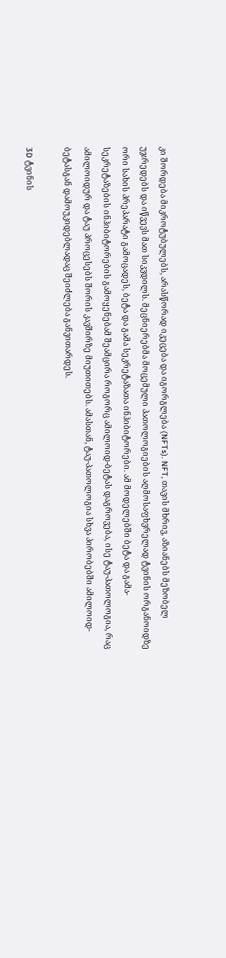კი შორდება მიკროტუბულებს, არასწორად იკეცება და იგორგლება (NFTs). NFT, თავის მხრივ, აზიანებს მეზობელ უჯრედებს და იწვევს მათ სიკვდილს. მეცნიერებმა მოცემული პათოლოგიების აღმოსაფხვრელად ტვინის ორგანოიდზე ორი სახის პრეპარატი გამოცადეს, ბეტა და გამა სეკრეტაზათა ინჰიბიტორები. ამ მოდელებში ბეტა და გამა-სეკრეტაზების ინჰიბიტორების გამოყენებამ შეამცირა როგორც ამილოიდ-ბეტას დაგროვება, ისე ტაუ-პათოლოგია, რაც ამილოიდურ და ტაუ პროცესებს შორის კავშირზე მიუთითებს. ამასთან, ტაუ-პათოლოგია სხვა პირობებში ამილოიდ-ბეტასგან დამოუკიდებლადაც შეიძლება განვითარდეს.

3D ტვინის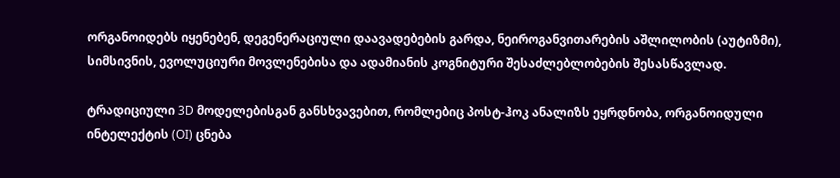ორგანოიდებს იყენებენ, დეგენერაციული დაავადებების გარდა, ნეიროგანვითარების აშლილობის (აუტიზმი), სიმსივნის, ევოლუციური მოვლენებისა და ადამიანის კოგნიტური შესაძლებლობების შესასწავლად.

ტრადიციული 3D მოდელებისგან განსხვავებით, რომლებიც პოსტ-ჰოკ ანალიზს ეყრდნობა, ორგანოიდული ინტელექტის (OI) ცნება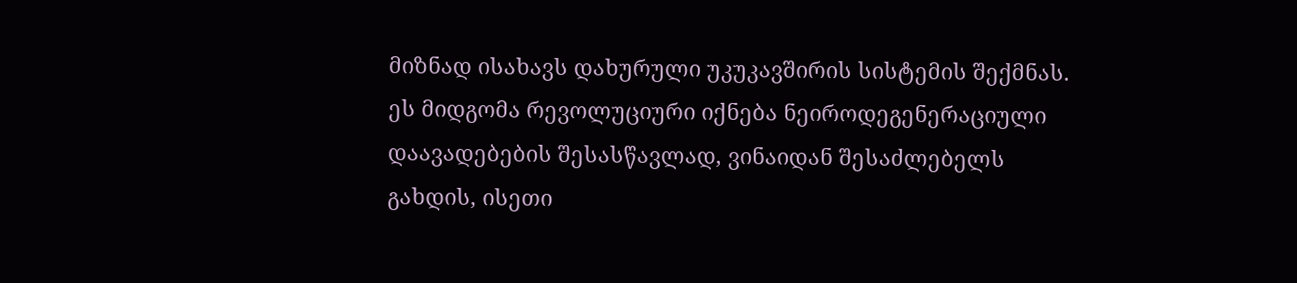მიზნად ისახავს დახურული უკუკავშირის სისტემის შექმნას. ეს მიდგომა რევოლუციური იქნება ნეიროდეგენერაციული დაავადებების შესასწავლად, ვინაიდან შესაძლებელს გახდის, ისეთი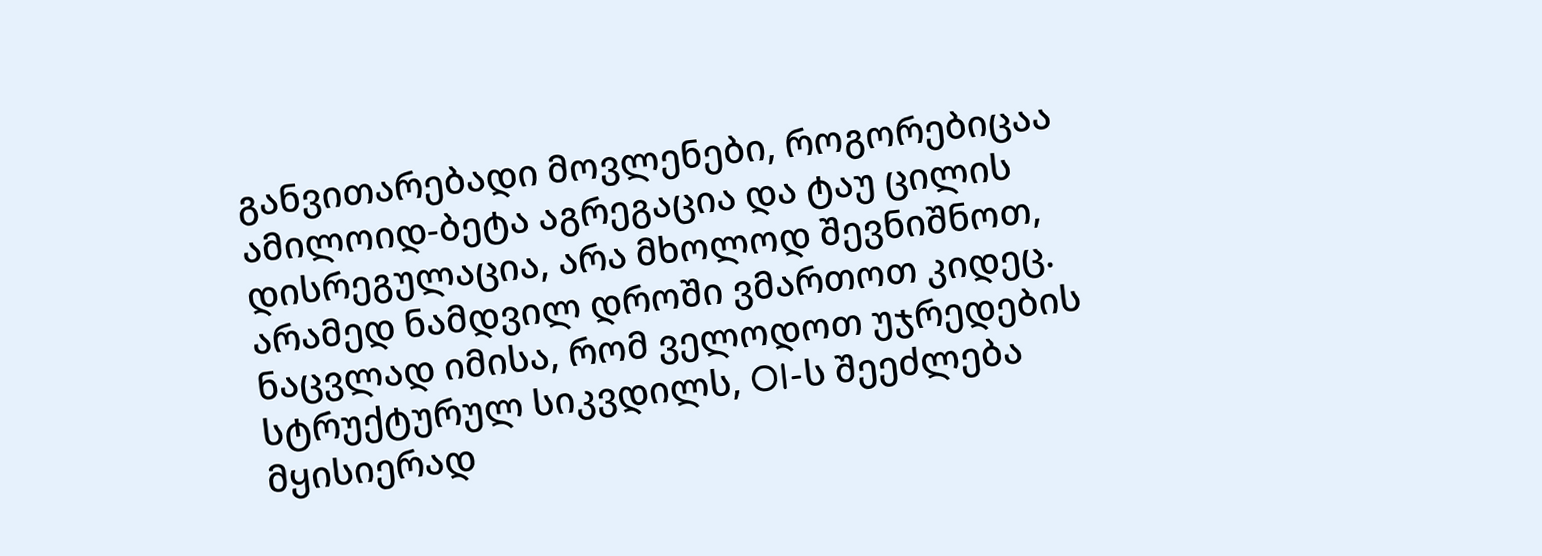განვითარებადი მოვლენები, როგორებიცაა ამილოიდ-ბეტა აგრეგაცია და ტაუ ცილის დისრეგულაცია, არა მხოლოდ შევნიშნოთ, არამედ ნამდვილ დროში ვმართოთ კიდეც. ნაცვლად იმისა, რომ ველოდოთ უჯრედების სტრუქტურულ სიკვდილს, OI-ს შეეძლება მყისიერად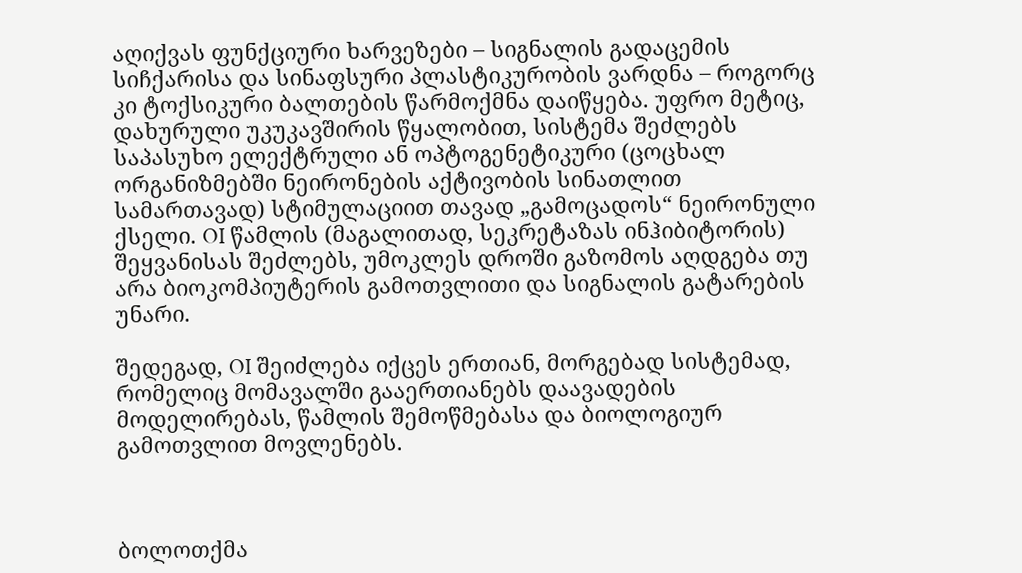აღიქვას ფუნქციური ხარვეზები – სიგნალის გადაცემის სიჩქარისა და სინაფსური პლასტიკურობის ვარდნა – როგორც კი ტოქსიკური ბალთების წარმოქმნა დაიწყება. უფრო მეტიც, დახურული უკუკავშირის წყალობით, სისტემა შეძლებს საპასუხო ელექტრული ან ოპტოგენეტიკური (ცოცხალ ორგანიზმებში ნეირონების აქტივობის სინათლით სამართავად) სტიმულაციით თავად „გამოცადოს“ ნეირონული ქსელი. OI წამლის (მაგალითად, სეკრეტაზას ინჰიბიტორის) შეყვანისას შეძლებს, უმოკლეს დროში გაზომოს აღდგება თუ არა ბიოკომპიუტერის გამოთვლითი და სიგნალის გატარების უნარი.

შედეგად, OI შეიძლება იქცეს ერთიან, მორგებად სისტემად, რომელიც მომავალში გააერთიანებს დაავადების მოდელირებას, წამლის შემოწმებასა და ბიოლოგიურ გამოთვლით მოვლენებს.



ბოლოთქმა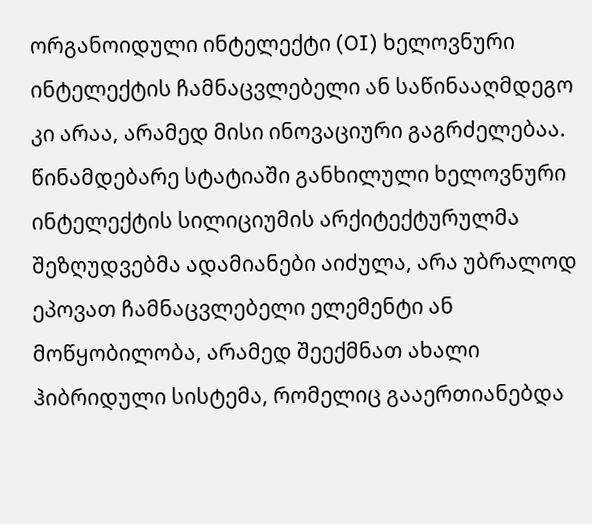ორგანოიდული ინტელექტი (OI) ხელოვნური ინტელექტის ჩამნაცვლებელი ან საწინააღმდეგო კი არაა, არამედ მისი ინოვაციური გაგრძელებაა. წინამდებარე სტატიაში განხილული ხელოვნური ინტელექტის სილიციუმის არქიტექტურულმა შეზღუდვებმა ადამიანები აიძულა, არა უბრალოდ ეპოვათ ჩამნაცვლებელი ელემენტი ან მოწყობილობა, არამედ შეექმნათ ახალი ჰიბრიდული სისტემა, რომელიც გააერთიანებდა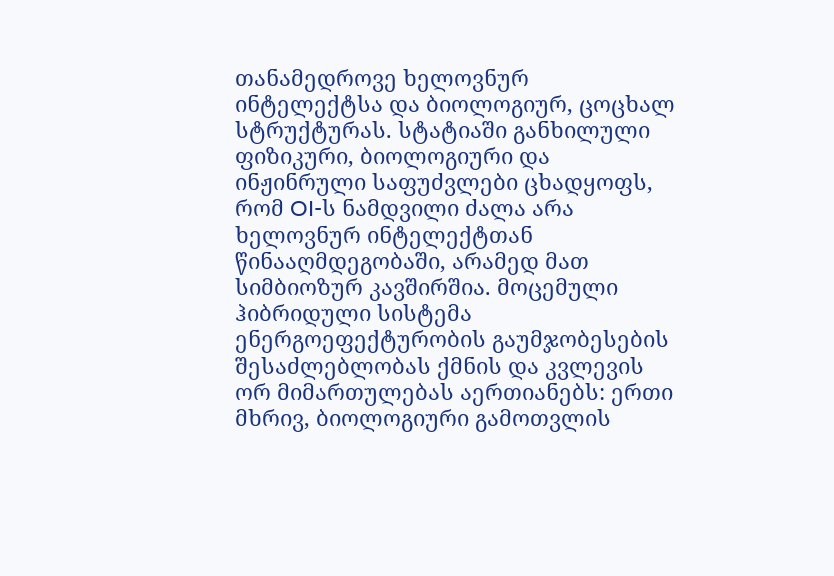თანამედროვე ხელოვნურ ინტელექტსა და ბიოლოგიურ, ცოცხალ სტრუქტურას. სტატიაში განხილული ფიზიკური, ბიოლოგიური და ინჟინრული საფუძვლები ცხადყოფს, რომ OI-ს ნამდვილი ძალა არა ხელოვნურ ინტელექტთან წინააღმდეგობაში, არამედ მათ სიმბიოზურ კავშირშია. მოცემული ჰიბრიდული სისტემა ენერგოეფექტურობის გაუმჯობესების შესაძლებლობას ქმნის და კვლევის ორ მიმართულებას აერთიანებს: ერთი მხრივ, ბიოლოგიური გამოთვლის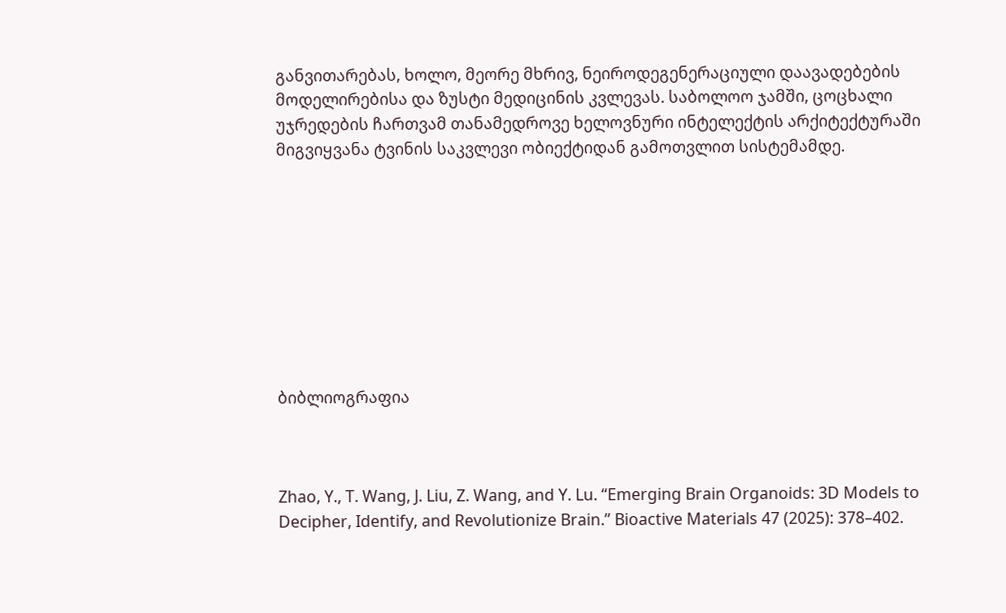განვითარებას, ხოლო, მეორე მხრივ, ნეიროდეგენერაციული დაავადებების მოდელირებისა და ზუსტი მედიცინის კვლევას. საბოლოო ჯამში, ცოცხალი უჯრედების ჩართვამ თანამედროვე ხელოვნური ინტელექტის არქიტექტურაში მიგვიყვანა ტვინის საკვლევი ობიექტიდან გამოთვლით სისტემამდე.









ბიბლიოგრაფია



Zhao, Y., T. Wang, J. Liu, Z. Wang, and Y. Lu. “Emerging Brain Organoids: 3D Models to Decipher, Identify, and Revolutionize Brain.” Bioactive Materials 47 (2025): 378–402.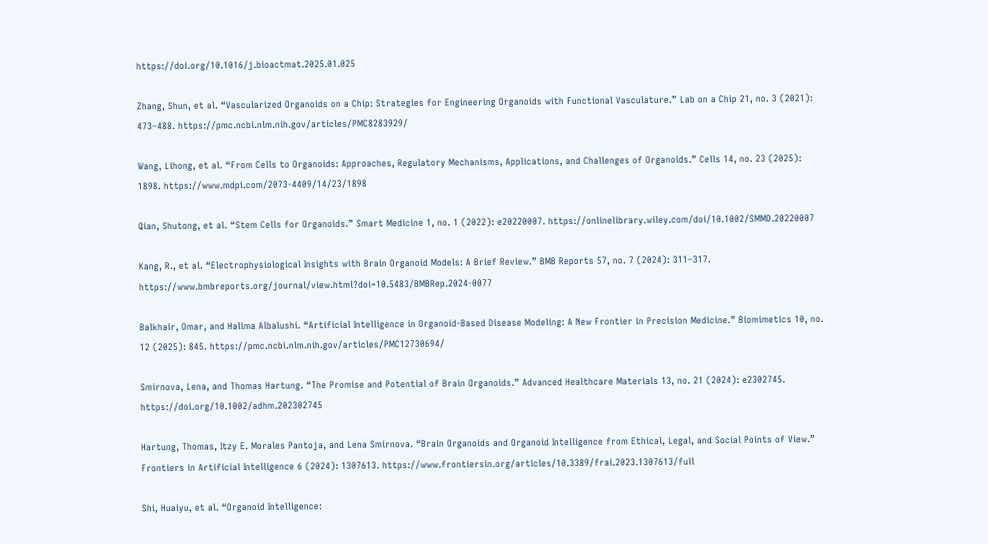https://doi.org/10.1016/j.bioactmat.2025.01.025

Zhang, Shun, et al. “Vascularized Organoids on a Chip: Strategies for Engineering Organoids with Functional Vasculature.” Lab on a Chip 21, no. 3 (2021): 473–488. https://pmc.ncbi.nlm.nih.gov/articles/PMC8283929/

Wang, Lihong, et al. “From Cells to Organoids: Approaches, Regulatory Mechanisms, Applications, and Challenges of Organoids.” Cells 14, no. 23 (2025): 1898. https://www.mdpi.com/2073-4409/14/23/1898

Qian, Shutong, et al. “Stem Cells for Organoids.” Smart Medicine 1, no. 1 (2022): e20220007. https://onlinelibrary.wiley.com/doi/10.1002/SMMD.20220007

Kang, R., et al. “Electrophysiological Insights with Brain Organoid Models: A Brief Review.” BMB Reports 57, no. 7 (2024): 311–317. https://www.bmbreports.org/journal/view.html?doi=10.5483/BMBRep.2024-0077

Balkhair, Omar, and Halima Albalushi. “Artificial Intelligence in Organoid-Based Disease Modeling: A New Frontier in Precision Medicine.” Biomimetics 10, no. 12 (2025): 845. https://pmc.ncbi.nlm.nih.gov/articles/PMC12730694/

Smirnova, Lena, and Thomas Hartung. “The Promise and Potential of Brain Organoids.” Advanced Healthcare Materials 13, no. 21 (2024): e2302745. https://doi.org/10.1002/adhm.202302745

Hartung, Thomas, Itzy E. Morales Pantoja, and Lena Smirnova. “Brain Organoids and Organoid Intelligence from Ethical, Legal, and Social Points of View.” Frontiers in Artificial Intelligence 6 (2024): 1307613. https://www.frontiersin.org/articles/10.3389/frai.2023.1307613/full

Shi, Huaiyu, et al. “Organoid Intelligence: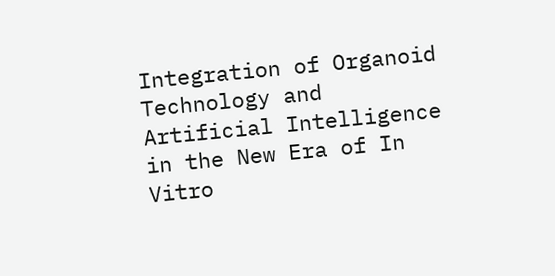Integration of Organoid Technology and Artificial Intelligence in the New Era of In Vitro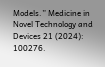Models.” Medicine in Novel Technology and Devices 21 (2024): 100276.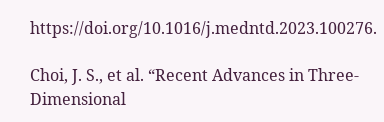https://doi.org/10.1016/j.medntd.2023.100276.

Choi, J. S., et al. “Recent Advances in Three-Dimensional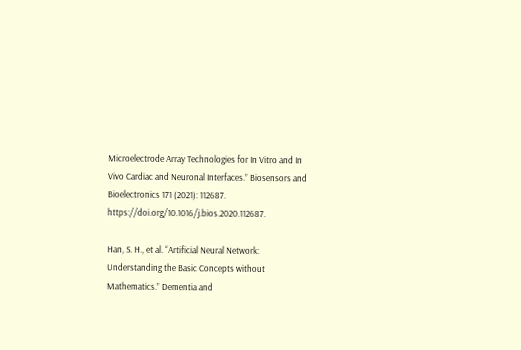Microelectrode Array Technologies for In Vitro and In Vivo Cardiac and Neuronal Interfaces.” Biosensors and Bioelectronics 171 (2021): 112687. https://doi.org/10.1016/j.bios.2020.112687.

Han, S. H., et al. “Artificial Neural Network: Understanding the Basic Concepts without Mathematics.” Dementia and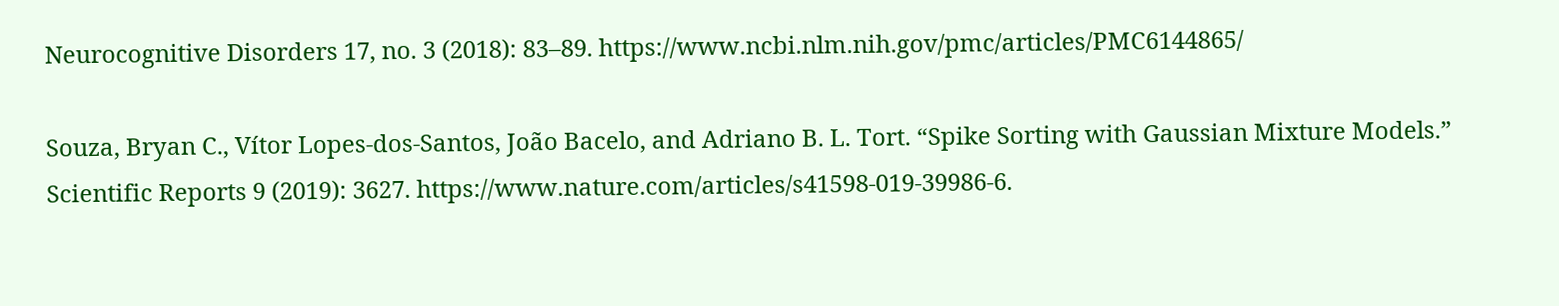Neurocognitive Disorders 17, no. 3 (2018): 83–89. https://www.ncbi.nlm.nih.gov/pmc/articles/PMC6144865/

Souza, Bryan C., Vítor Lopes-dos-Santos, João Bacelo, and Adriano B. L. Tort. “Spike Sorting with Gaussian Mixture Models.” Scientific Reports 9 (2019): 3627. https://www.nature.com/articles/s41598-019-39986-6.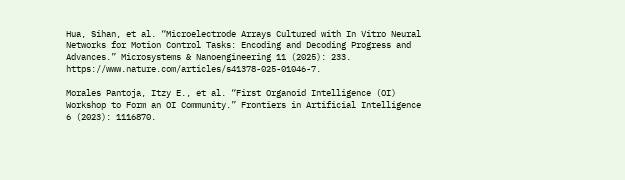Hua, Sihan, et al. “Microelectrode Arrays Cultured with In Vitro Neural Networks for Motion Control Tasks: Encoding and Decoding Progress and Advances.” Microsystems & Nanoengineering 11 (2025): 233. https://www.nature.com/articles/s41378-025-01046-7.

Morales Pantoja, Itzy E., et al. “First Organoid Intelligence (OI) Workshop to Form an OI Community.” Frontiers in Artificial Intelligence 6 (2023): 1116870.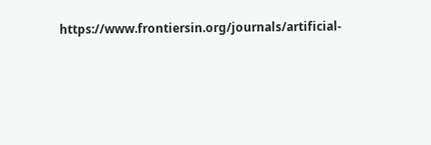https://www.frontiersin.org/journals/artificial-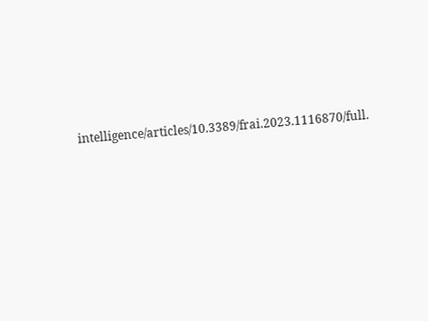intelligence/articles/10.3389/frai.2023.1116870/full.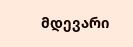მდევარი